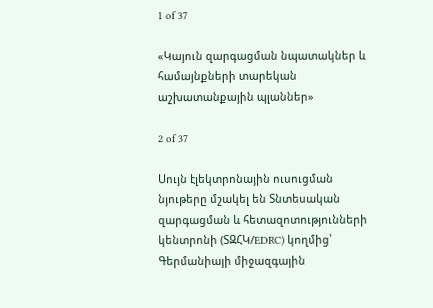1 of 37

«Կայուն զարգացման նպատակներ և համայնքների տարեկան աշխատանքային պլաններ»

2 of 37

Սույն էլեկտրոնային ուսուցման նյութերը մշակել են Տնտեսական զարգացման և հետազոտությունների կենտրոնի (ՏԶՀԿ/EDRC) կողմից՝ Գերմանիայի միջազգային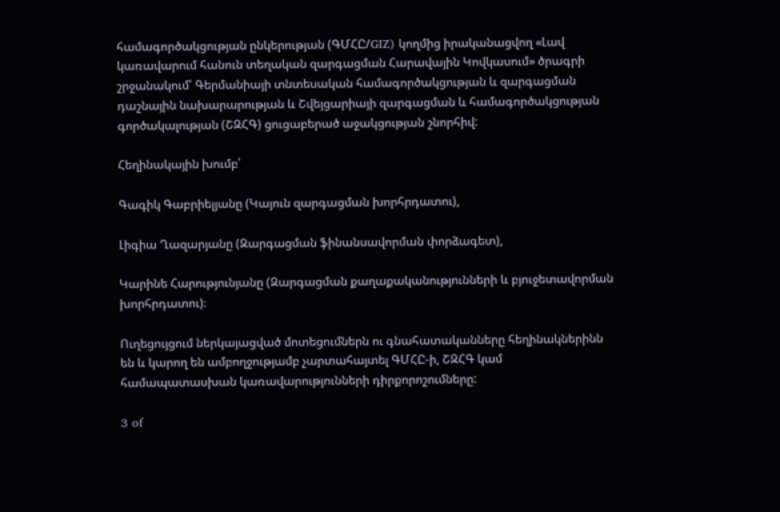համագործակցության ընկերության (ԳՄՀԸ/GIZ) կողմից իրականացվող «Լավ կառավարում հանուն տեղական զարգացման Հարավային Կովկասում» ծրագրի շրջանակում՝ Գերմանիայի տնտեսական համագործակցության և զարգացման դաշնային նախարարության և Շվեյցարիայի զարգացման և համագործակցության գործակալության (ՇԶՀԳ) ցուցաբերած աջակցության շնորհիվ:

Հեղինակային խումբ՝

Գագիկ Գաբրիելյանը (Կայուն զարգացման խորհրդատու),

Լիգիա Ղազարյանը (Զարգացման ֆինանսավորման փորձագետ),

Կարինե Հարությունյանը (Զարգացման քաղաքականությունների և բյուջետավորման խորհրդատու)։

Ուղեցույցում ներկայացված մոտեցումներն ու գնահատականները հեղինակներինն են և կարող են ամբողջությամբ չարտահայտել ԳՄՀԸ-ի, ՇԶՀԳ կամ համապատասխան կառավարությունների դիրքորոշումները:

3 of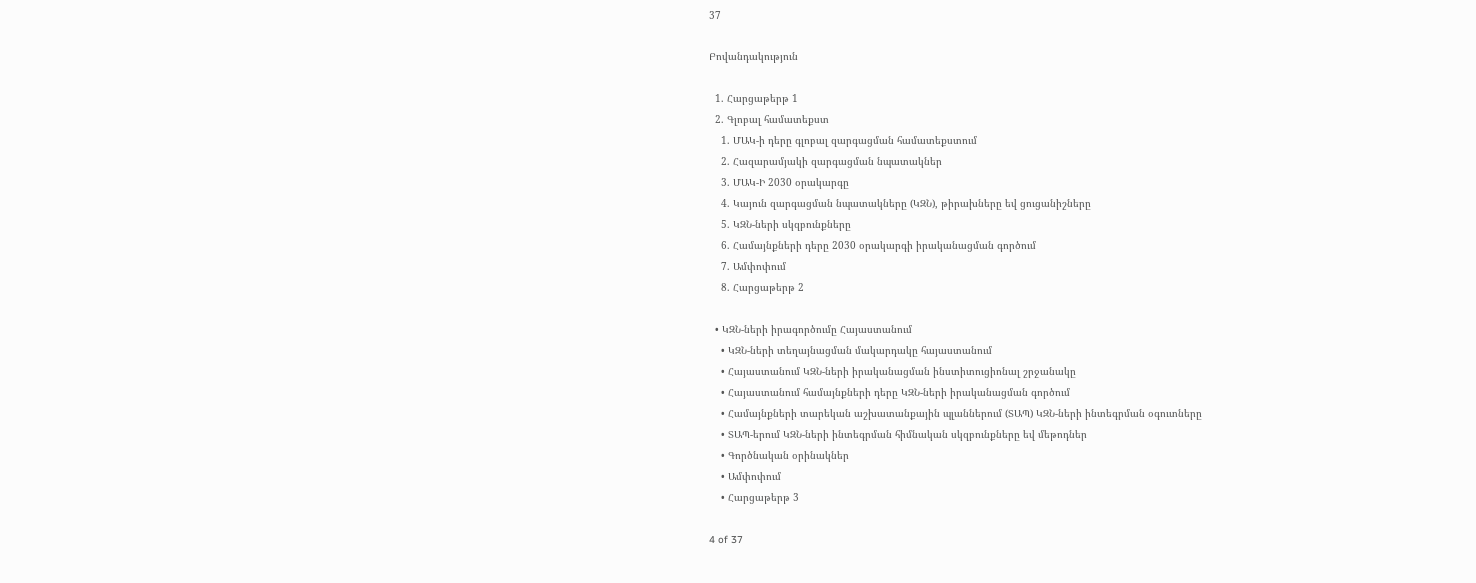37

Բովանդակություն

  1. Հարցաթերթ 1
  2. Գլոբալ համատեքստ
    1. ՄԱԿ-ի դերը գլոբալ զարգացման համատեքստում
    2. Հազարամյակի զարգացման նպատակներ
    3. ՄԱԿ-Ի 2030 օրակարգը
    4. Կայուն զարգացման նպատակները (ԿԶՆ), թիրախները եվ ցուցանիշները
    5. ԿԶՆ-ների սկզբունքները
    6. Համայնքների դերը 2030 օրակարգի իրականացման գործում
    7. Ամփոփում
    8. Հարցաթերթ 2

  • ԿԶՆ-ների իրագործումը Հայաստանում
    • ԿԶՆ-ների տեղայնացման մակարդակը հայաստանում
    • Հայաստանում ԿԶՆ-ների իրականացման ինստիտուցիոնալ շրջանակը
    • Հայաստանում համայնքների դերը ԿԶՆ-ների իրականացման գործում
    • Համայնքների տարեկան աշխատանքային պլաններում (ՏԱՊ) ԿԶՆ-ների ինտեգրման օգուտները
    • ՏԱՊ-երում ԿԶՆ-ների ինտեգրման հիմնական սկզբունքները եվ մեթոդներ
    • Գործնական օրինակներ
    • Ամփոփում
    • Հարցաթերթ 3

4 of 37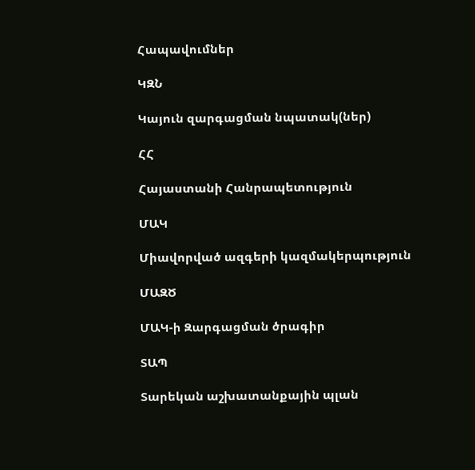Հապավումներ

ԿԶՆ

Կայուն զարգացման նպատակ(ներ)

ՀՀ

Հայաստանի Հանրապետություն

ՄԱԿ

Միավորված ազգերի կազմակերպություն

ՄԱԶԾ

ՄԱԿ-ի Զարգացման ծրագիր

ՏԱՊ

Տարեկան աշխատանքային պլան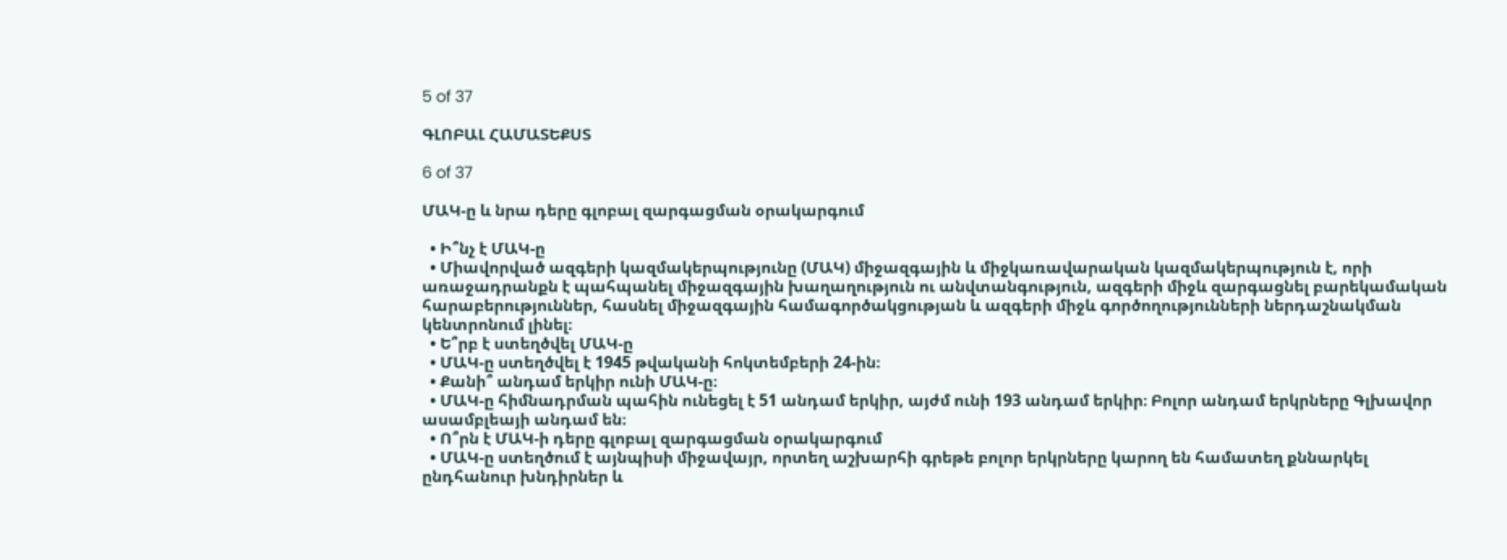5 of 37

ԳԼՈԲԱԼ ՀԱՄԱՏԵՔՍՏ

6 of 37

ՄԱԿ-ը և նրա դերը գլոբալ զարգացման օրակարգում

  • Ի՞նչ է ՄԱԿ-ը
  • Միավորված ազգերի կազմակերպությունը (ՄԱԿ) միջազգային և միջկառավարական կազմակերպություն է, որի առաջադրանքն է պահպանել միջազգային խաղաղություն ու անվտանգություն, ազգերի միջև զարգացնել բարեկամական հարաբերություններ, հասնել միջազգային համագործակցության և ազգերի միջև գործողությունների ներդաշնակման կենտրոնում լինել։
  • Ե՞րբ է ստեղծվել ՄԱԿ-ը
  • ՄԱԿ-ը ստեղծվել է 1945 թվականի հոկտեմբերի 24-ին։
  • Քանի՞ անդամ երկիր ունի ՄԱԿ-ը։
  • ՄԱԿ-ը հիմնադրման պահին ունեցել է 51 անդամ երկիր, այժմ ունի 193 անդամ երկիր։ Բոլոր անդամ երկրները Գլխավոր ասամբլեայի անդամ են։
  • Ո՞րն է ՄԱԿ-ի դերը գլոբալ զարգացման օրակարգում
  • ՄԱԿ-ը ստեղծում է այնպիսի միջավայր, որտեղ աշխարհի գրեթե բոլոր երկրները կարող են համատեղ քննարկել ընդհանուր խնդիրներ և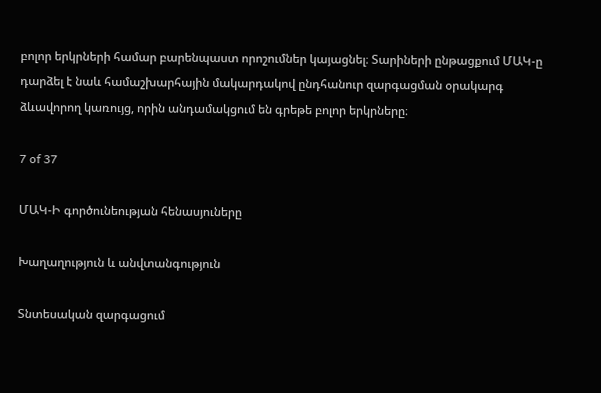բոլոր երկրների համար բարենպաստ որոշումներ կայացնել։ Տարիների ընթացքում ՄԱԿ-ը դարձել է նաև համաշխարհային մակարդակով ընդհանուր զարգացման օրակարգ ձևավորող կառույց, որին անդամակցում են գրեթե բոլոր երկրները։

7 of 37

ՄԱԿ-Ի գործունեության հենասյուները

Խաղաղություն և անվտանգություն

Տնտեսական զարգացում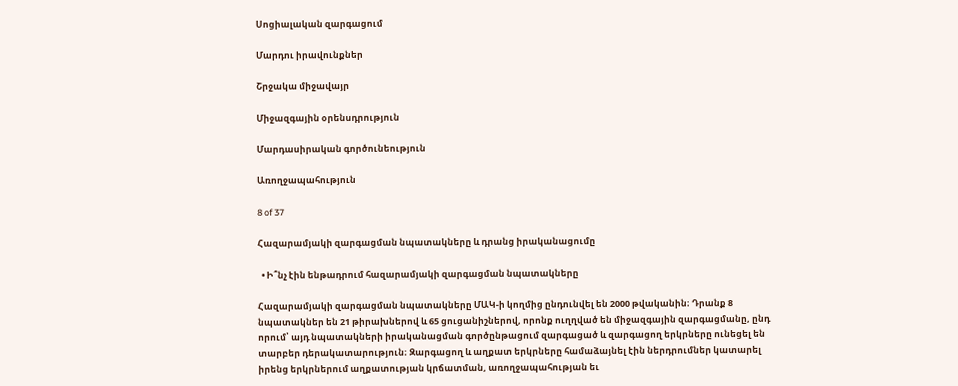Սոցիալական զարգացում

Մարդու իրավունքներ

Շրջակա միջավայր

Միջազգային օրենսդրություն

Մարդասիրական գործունեություն

Առողջապահություն

8 of 37

Հազարամյակի զարգացման նպատակները և դրանց իրականացումը

  • Ի՞նչ էին ենթադրում հազարամյակի զարգացման նպատակները

Հազարամյակի զարգացման նպատակները ՄԱԿ-ի կողմից ընդունվել են 2000 թվականին։ Դրանք 8 նպատակներ են 21 թիրախներով և 65 ցուցանիշներով, որոնք ուղղված են միջազգային զարգացմանը, ընդ որում՝ այդ նպատակների իրականացման գործընթացում զարգացած և զարգացող երկրները ունեցել են տարբեր դերակատարություն։ Զարգացող և աղքատ երկրները համաձայնել էին ներդրումներ կատարել իրենց երկրներում աղքատության կրճատման, առողջապահության եւ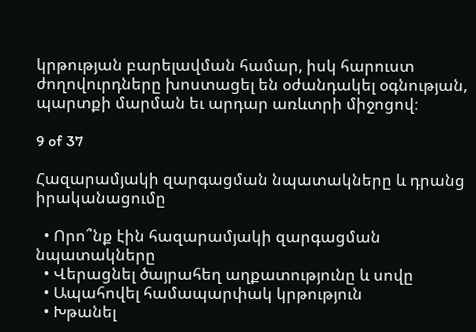կրթության բարելավման համար, իսկ հարուստ ժողովուրդները խոստացել են օժանդակել օգնության, պարտքի մարման եւ արդար առևտրի միջոցով։

9 of 37

Հազարամյակի զարգացման նպատակները և դրանց իրականացումը

  • Որո՞նք էին հազարամյակի զարգացման նպատակները
  • Վերացնել ծայրահեղ աղքատությունը և սովը
  • Ապահովել համապարփակ կրթություն
  • Խթանել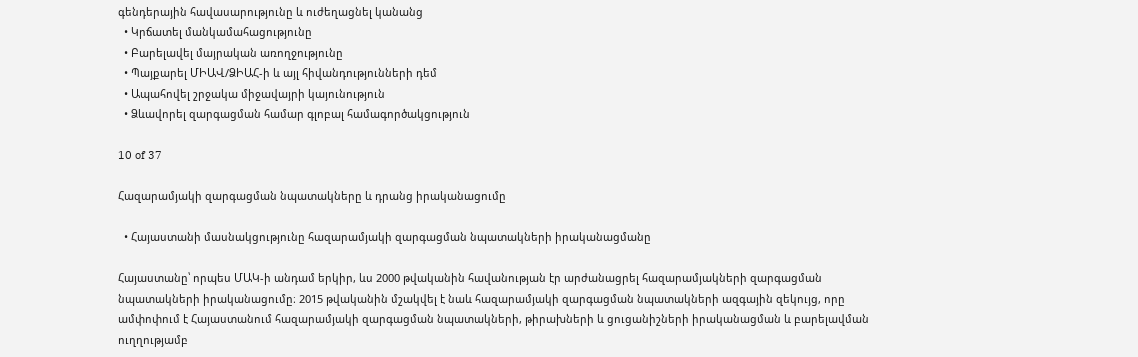գենդերային հավասարությունը և ուժեղացնել կանանց
  • Կրճատել մանկամահացությունը
  • Բարելավել մայրական առողջությունը
  • Պայքարել ՄԻԱՎ/ՁԻԱՀ-ի և այլ հիվանդությունների դեմ
  • Ապահովել շրջակա միջավայրի կայունություն
  • Ձևավորել զարգացման համար գլոբալ համագործակցություն

10 of 37

Հազարամյակի զարգացման նպատակները և դրանց իրականացումը

  • Հայաստանի մասնակցությունը հազարամյակի զարգացման նպատակների իրականացմանը

Հայաստանը՝ որպես ՄԱԿ-ի անդամ երկիր, ևս 2000 թվականին հավանության էր արժանացրել հազարամյակների զարգացման նպատակների իրականացումը։ 2015 թվականին մշակվել է նաև հազարամյակի զարգացման նպատակների ազգային զեկույց, որը ամփոփում է Հայաստանում հազարամյակի զարգացման նպատակների, թիրախների և ցուցանիշների իրականացման և բարելավման ուղղությամբ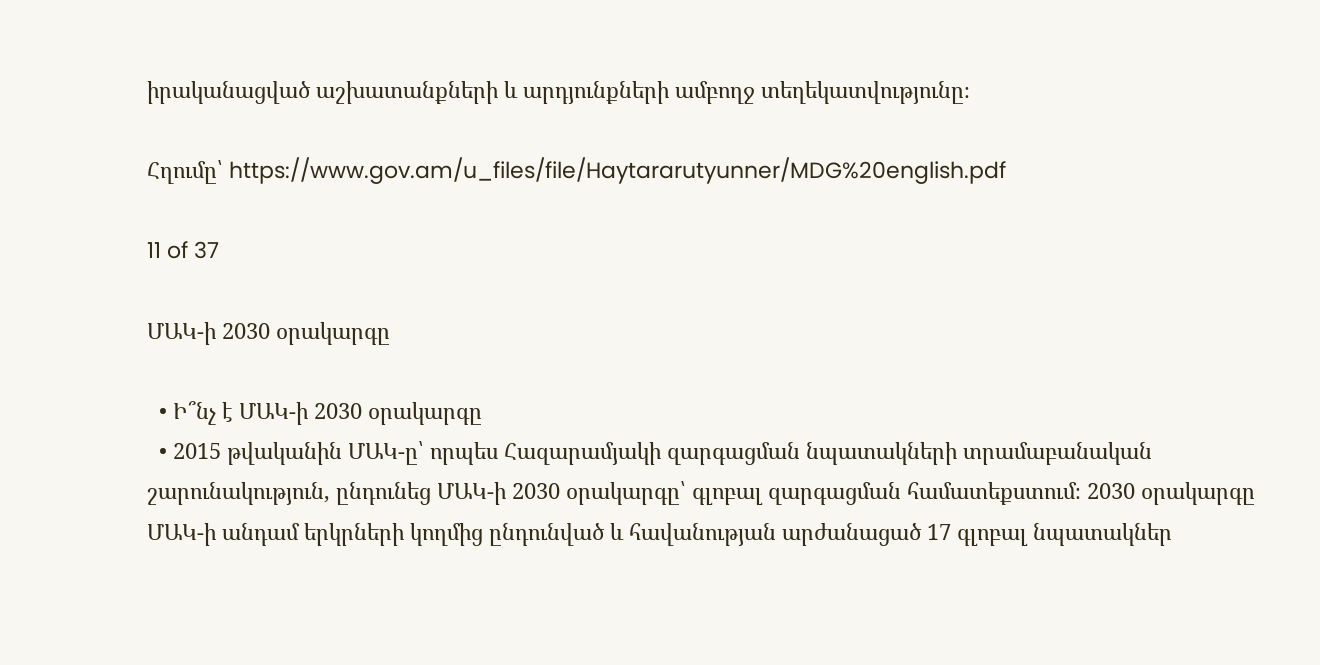իրականացված աշխատանքների և արդյունքների ամբողջ տեղեկատվությունը։

Հղումը՝ https://www.gov.am/u_files/file/Haytararutyunner/MDG%20english.pdf

11 of 37

ՄԱԿ-ի 2030 օրակարգը

  • Ի՞նչ է ՄԱԿ-ի 2030 օրակարգը
  • 2015 թվականին ՄԱԿ-ը՝ որպես Հազարամյակի զարգացման նպատակների տրամաբանական շարունակություն, ընդունեց ՄԱԿ-ի 2030 օրակարգը՝ գլոբալ զարգացման համատեքստում։ 2030 օրակարգը ՄԱԿ-ի անդամ երկրների կողմից ընդունված և հավանության արժանացած 17 գլոբալ նպատակներ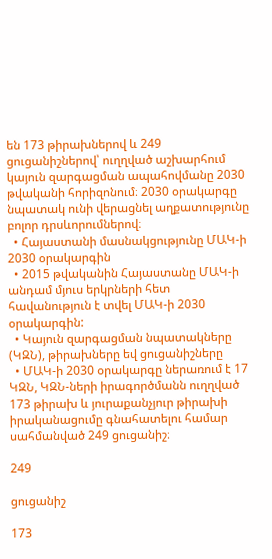են 173 թիրախներով և 249 ցուցանիշներով՝ ուղղված աշխարհում կայուն զարգացման ապահովմանը 2030 թվականի հորիզոնում։ 2030 օրակարգը նպատակ ունի վերացնել աղքատությունը բոլոր դրսևորումներով։
  • Հայաստանի մասնակցությունը ՄԱԿ-ի 2030 օրակարգին
  • 2015 թվականին Հայաստանը ՄԱԿ-ի անդամ մյուս երկրների հետ հավանություն է տվել ՄԱԿ-ի 2030 օրակարգին:
  • Կայուն զարգացման նպատակները (ԿԶՆ), թիրախները եվ ցուցանիշները
  • ՄԱԿ-ի 2030 օրակարգը ներառում է 17 ԿԶՆ, ԿԶՆ-ների իրագործմանն ուղղված 173 թիրախ և յուրաքանչյուր թիրախի իրականացումը գնահատելու համար սահմանված 249 ցուցանիշ։

249

ցուցանիշ

173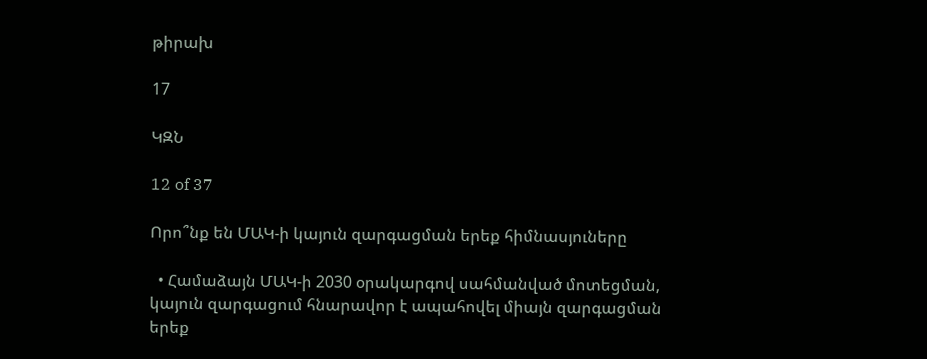թիրախ

17

ԿԶՆ

12 of 37

Որո՞նք են ՄԱԿ-ի կայուն զարգացման երեք հիմնասյուները

  • Համաձայն ՄԱԿ-ի 2030 օրակարգով սահմանված մոտեցման, կայուն զարգացում հնարավոր է ապահովել միայն զարգացման երեք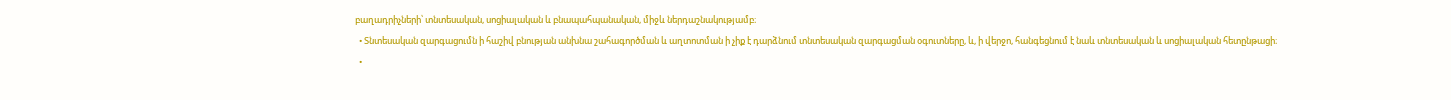բաղադրիչների՝ տնտեսական, սոցիալական և բնապահպանական, միջև ներդաշնակությամբ։
  • Տնտեսական զարգացումն ի հաշիվ բնության անխնա շահագործման և աղտոտման ի չիք է դարձնում տնտեսական զարգացման օգուտները, և, ի վերջո, հանգեցնում է նաև տնտեսական և սոցիալական հետընթացի։
  •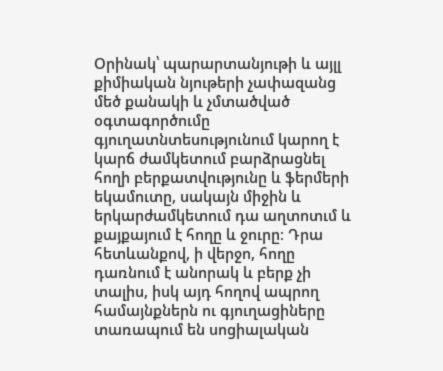Օրինակ՝ պարարտանյութի և այլլ քիմիական նյութերի չափազանց մեծ քանակի և չմտածված օգտագործումը գյուղատնտեսությունում կարող է կարճ ժամկետում բարձրացնել հողի բերքատվությունը և ֆերմերի եկամուտը, սակայն միջին և երկարժամկետում դա աղտոտւմ և քայքայում է հողը և ջուրը։ Դրա հետևանքով, ի վերջո, հողը դառնում է անորակ և բերք չի տալիս, իսկ այդ հողով ապրող համայնքներն ու գյուղացիները տառապում են սոցիալական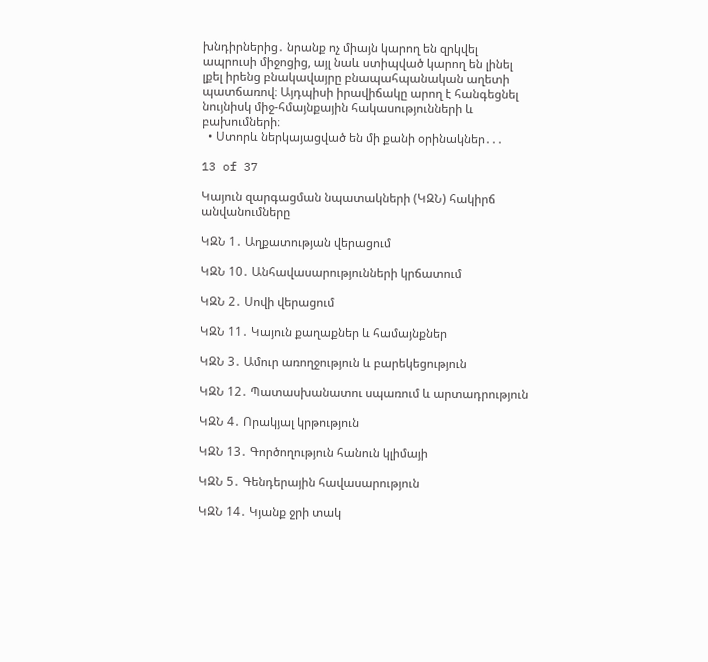խնդիրներից․ նրանք ոչ միայն կարող են զրկվել ապրուսի միջոցից, այլ նաև ստիպված կարող են լինել լքել իրենց բնակավայրը բնապահպանական աղետի պատճառով։ Այդպիսի իրավիճակը արող է հանգեցնել նույնիսկ միջ-հմայնքային հակասությունների և բախումների։
  • Ստորև ներկայացված են մի քանի օրինակներ․․․

13 of 37

Կայուն զարգացման նպատակների (ԿԶՆ) հակիրճ անվանումները

ԿԶՆ 1․ Աղքատության վերացում

ԿԶՆ 10․ Անհավասարությունների կրճատում

ԿԶՆ 2․ Սովի վերացում

ԿԶՆ 11․ Կայուն քաղաքներ և համայնքներ

ԿԶՆ 3․ Ամուր առողջություն և բարեկեցություն

ԿԶՆ 12․ Պատասխանատու սպառում և արտադրություն

ԿԶՆ 4․ Որակյալ կրթություն

ԿԶՆ 13․ Գործողություն հանուն կլիմայի

ԿԶՆ 5․ Գենդերային հավասարություն

ԿԶՆ 14․ Կյանք ջրի տակ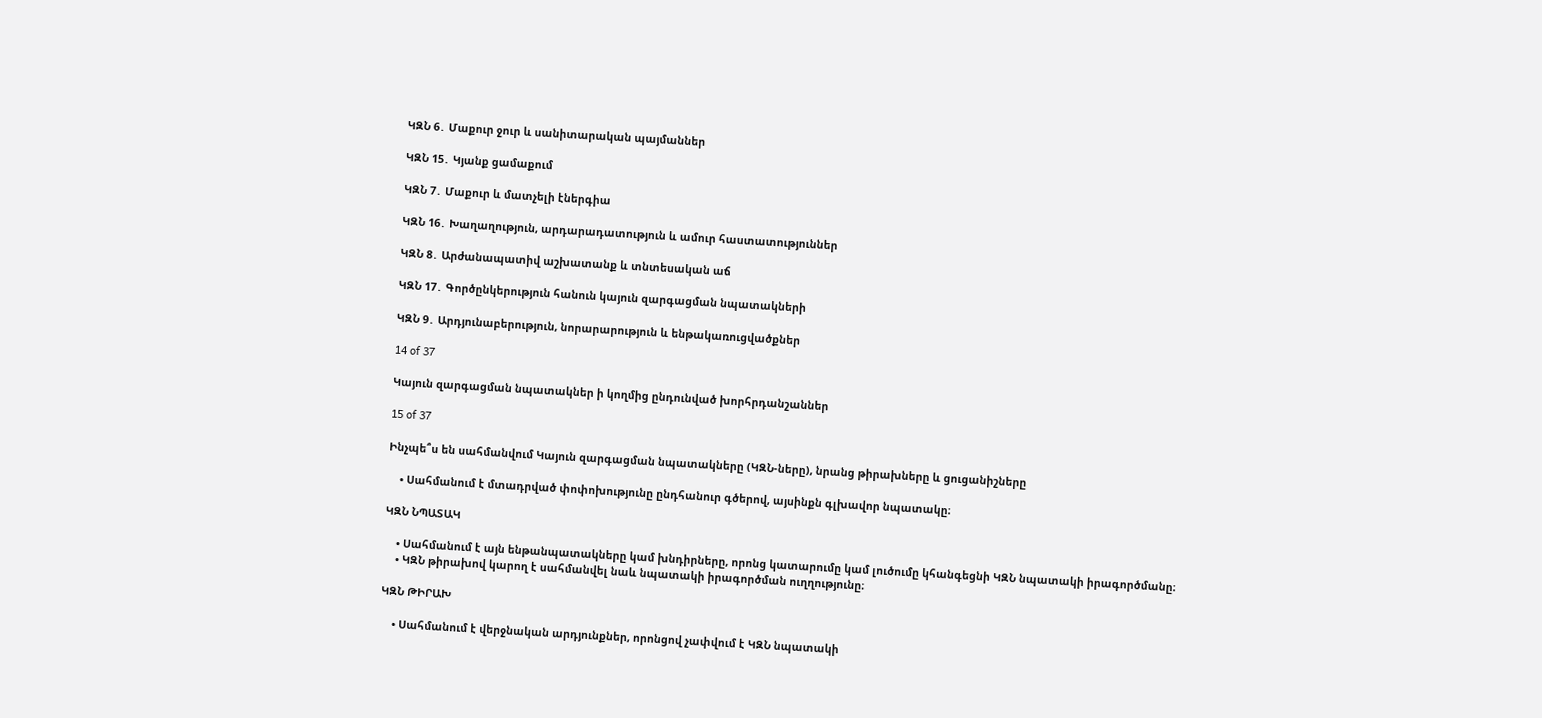ԿԶՆ 6․ Մաքուր ջուր և սանիտարական պայմաններ

ԿԶՆ 15․ Կյանք ցամաքում

ԿԶՆ 7․ Մաքուր և մատչելի էներգիա

ԿԶՆ 16․ Խաղաղություն, արդարադատություն և ամուր հաստատություններ

ԿԶՆ 8․ Արժանապատիվ աշխատանք և տնտեսական աճ

ԿԶՆ 17․ Գործընկերություն հանուն կայուն զարգացման նպատակների

ԿԶՆ 9․ Արդյունաբերություն, նորարարություն և ենթակառուցվածքներ

14 of 37

Կայուն զարգացման նպատակներ ի կողմից ընդունված խորհրդանշաններ

15 of 37

Ինչպե՞ս են սահմանվում Կայուն զարգացման նպատակները (ԿԶՆ-ները), նրանց թիրախները և ցուցանիշները

    • Սահմանում է մտադրված փոփոխությունը ընդհանուր գծերով, այսինքն գլխավոր նպատակը։

ԿԶՆ ՆՊԱՏԱԿ

    • Սահմանում է այն ենթանպատակները կամ խնդիրները, որոնց կատարումը կամ լուծումը կհանգեցնի ԿԶՆ նպատակի իրագործմանը։
    • ԿԶՆ թիրախով կարող է սահմանվել նաև նպատակի իրագործման ուղղությունը։

ԿԶՆ ԹԻՐԱԽ

    • Սահմանում է վերջնական արդյունքներ, որոնցով չափվում է ԿԶՆ նպատակի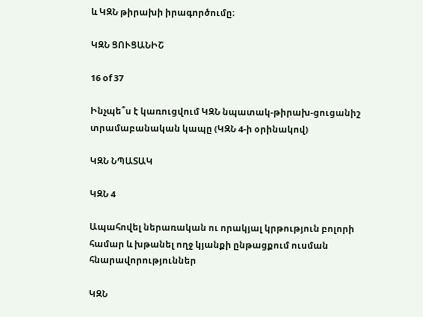և ԿԶՆ թիրախի իրագործումը։

ԿԶՆ ՑՈՒՑԱՆԻՇ

16 of 37

Ինչպե՞ս է կառուցվում ԿԶՆ նպատակ-թիրախ-ցուցանիշ տրամաբանական կապը (ԿԶՆ 4-ի օրինակով)

ԿԶՆ ՆՊԱՏԱԿ

ԿԶՆ 4

Ապահովել ներառական ու որակյալ կրթություն բոլորի համար և խթանել ողջ կյանքի ընթացքում ուսման հնարավորություններ

ԿԶՆ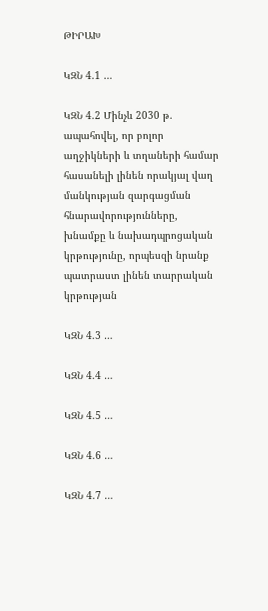ԹԻՐԱԽ

ԿԶՆ 4.1 …

ԿԶՆ 4.2 Մինչև 2030 թ. ապահովել, որ բոլոր աղջիկների և տղաների համար հասանելի լինեն որակյալ վաղ մանկության զարգացման հնարավորությունները, խնամքը և նախադպրոցական կրթությունը, որպեսզի նրանք պատրաստ լինեն տարրական կրթության

ԿԶՆ 4.3 …

ԿԶՆ 4.4 …

ԿԶՆ 4.5 …

ԿԶՆ 4.6 …

ԿԶՆ 4.7 …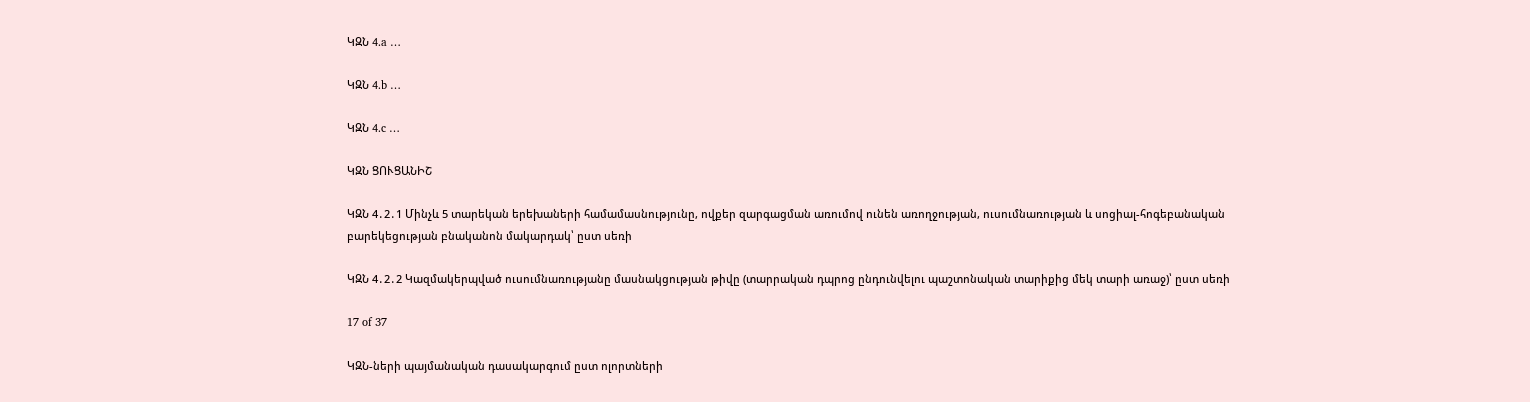ԿԶՆ 4.a …

ԿԶՆ 4.b …

ԿԶՆ 4.c …

ԿԶՆ ՑՈՒՑԱՆԻՇ

ԿԶՆ 4․2․1 Մինչև 5 տարեկան երեխաների համամասնությունը, ովքեր զարգացման առումով ունեն առողջության, ուսումնառության և սոցիալ-հոգեբանական բարեկեցության բնականոն մակարդակ՝ ըստ սեռի

ԿԶՆ 4․2․2 Կազմակերպված ուսումնառությանը մասնակցության թիվը (տարրական դպրոց ընդունվելու պաշտոնական տարիքից մեկ տարի առաջ)՝ ըստ սեռի

17 of 37

ԿԶՆ-ների պայմանական դասակարգում ըստ ոլորտների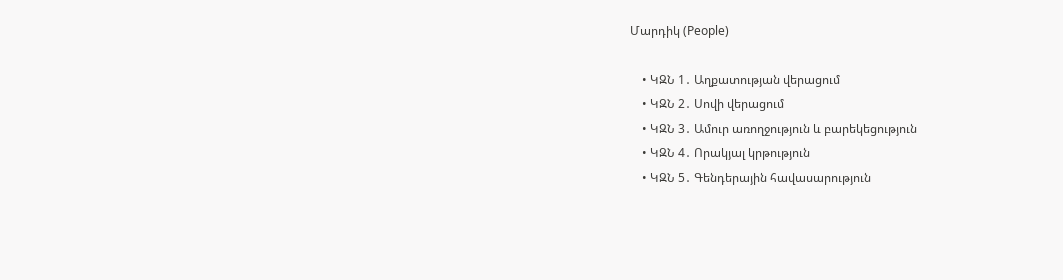Մարդիկ (People)

    • ԿԶՆ 1․ Աղքատության վերացում
    • ԿԶՆ 2․ Սովի վերացում
    • ԿԶՆ 3․ Ամուր առողջություն և բարեկեցություն
    • ԿԶՆ 4․ Որակյալ կրթություն
    • ԿԶՆ 5․ Գենդերային հավասարություն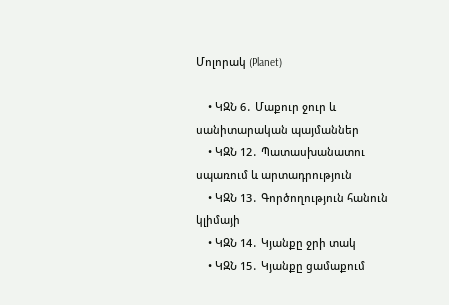Մոլորակ (Planet)

    • ԿԶՆ 6․ Մաքուր ջուր և սանիտարական պայմաններ
    • ԿԶՆ 12․ Պատասխանատու սպառում և արտադրություն
    • ԿԶՆ 13․ Գործողություն հանուն կլիմայի
    • ԿԶՆ 14․ Կյանքը ջրի տակ
    • ԿԶՆ 15․ Կյանքը ցամաքում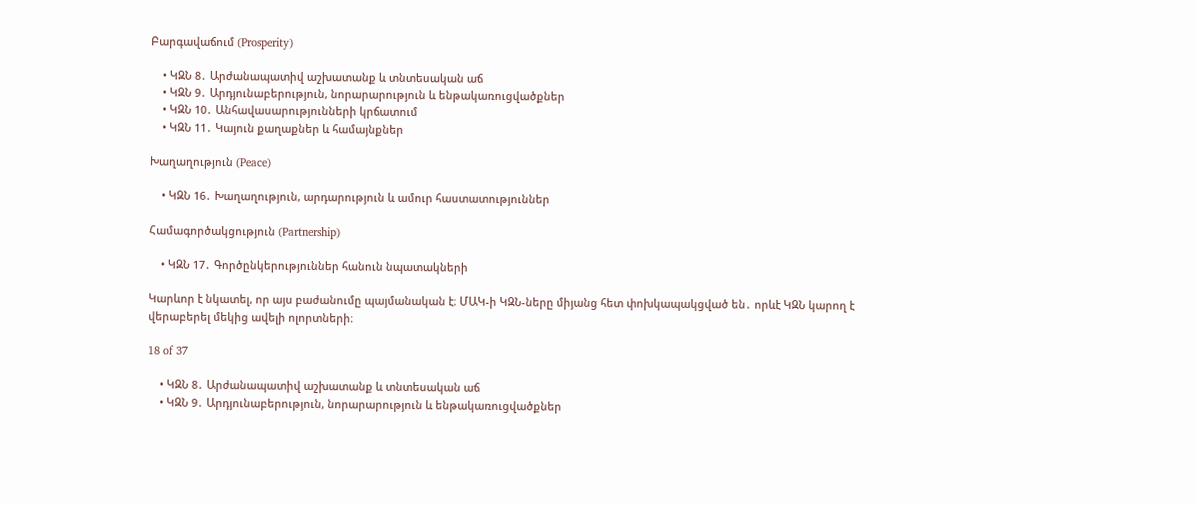Բարգավաճում (Prosperity)

    • ԿԶՆ 8․ Արժանապատիվ աշխատանք և տնտեսական աճ
    • ԿԶՆ 9․ Արդյունաբերություն, նորարարություն և ենթակառուցվածքներ
    • ԿԶՆ 10․ Անհավասարությունների կրճատում
    • ԿԶՆ 11․ Կայուն քաղաքներ և համայնքներ

Խաղաղություն (Peace)

    • ԿԶՆ 16․ Խաղաղություն, արդարություն և ամուր հաստատություններ

Համագործակցություն (Partnership)

    • ԿԶՆ 17․ Գործընկերություններ հանուն նպատակների

Կարևոր է նկատել, որ այս բաժանումը պայմանական է։ ՄԱԿ-ի ԿԶՆ-ները միյանց հետ փոխկապակցված են․ որևէ ԿԶՆ կարող է վերաբերել մեկից ավելի ոլորտների։

18 of 37

    • ԿԶՆ 8․ Արժանապատիվ աշխատանք և տնտեսական աճ
    • ԿԶՆ 9․ Արդյունաբերություն, նորարարություն և ենթակառուցվածքներ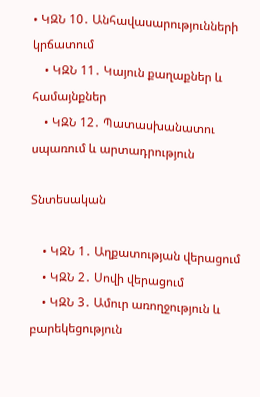• ԿԶՆ 10․ Անհավասարությունների կրճատում
    • ԿԶՆ 11․ Կայուն քաղաքներ և համայնքներ
    • ԿԶՆ 12․ Պատասխանատու սպառում և արտադրություն

Տնտեսական

    • ԿԶՆ 1․ Աղքատության վերացում
    • ԿԶՆ 2․ Սովի վերացում
    • ԿԶՆ 3․ Ամուր առողջություն և բարեկեցություն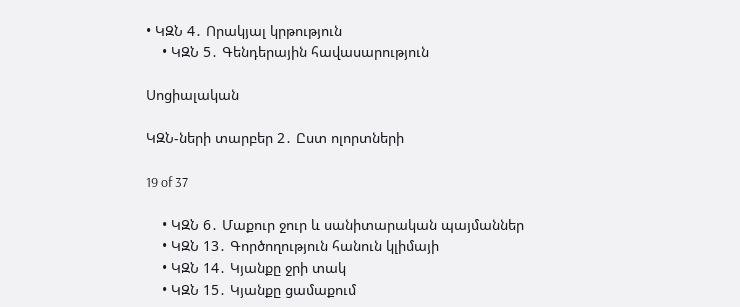• ԿԶՆ 4․ Որակյալ կրթություն
    • ԿԶՆ 5․ Գենդերային հավասարություն

Սոցիալական

ԿԶՆ-ների տարբեր 2․ Ըստ ոլորտների

19 of 37

    • ԿԶՆ 6․ Մաքուր ջուր և սանիտարական պայմաններ
    • ԿԶՆ 13․ Գործողություն հանուն կլիմայի
    • ԿԶՆ 14․ Կյանքը ջրի տակ
    • ԿԶՆ 15․ Կյանքը ցամաքում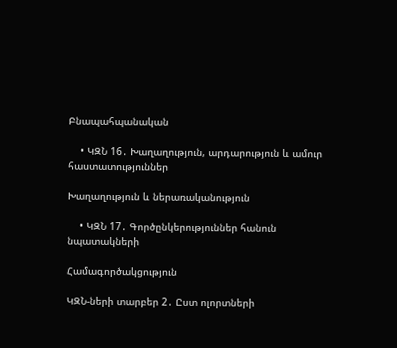Բնապահպանական

    • ԿԶՆ 16․ Խաղաղություն, արդարություն և ամուր հաստատություններ

Խաղաղություն և ներառականություն

    • ԿԶՆ 17․ Գործընկերություններ հանուն նպատակների

Համագործակցություն

ԿԶՆ-ների տարբեր 2․ Ըստ ոլորտների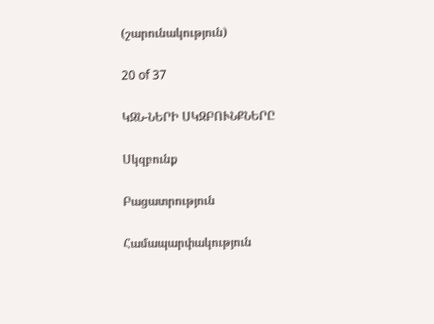(շարունակություն)

20 of 37

ԿԶՆ-ՆԵՐԻ ՍԿԶԲՈՒՆՔՆԵՐԸ

Սկզբունք

Բացատրություն

Համապարփակություն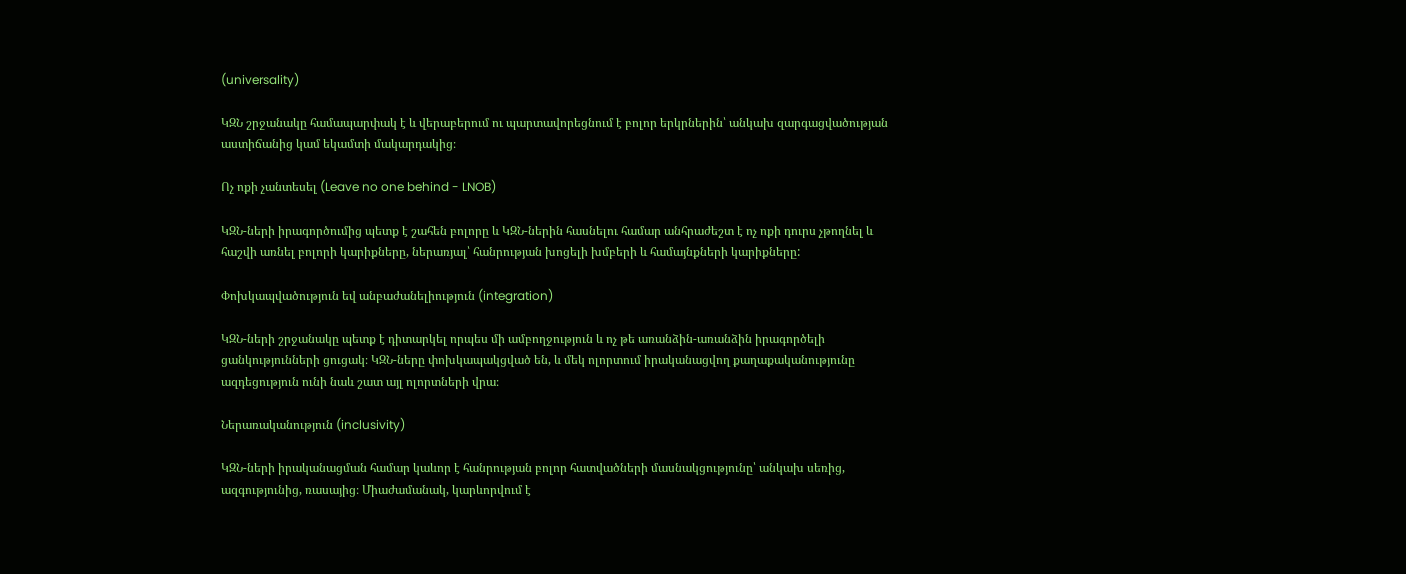(universality)

ԿԶՆ շրջանակը համապարփակ է և վերաբերում ու պարտավորեցնում է բոլոր երկրներին՝ անկախ զարգացվածության աստիճանից կամ եկամտի մակարդակից։

Ոչ ոքի չանտեսել (Leave no one behind - LNOB)

ԿԶՆ-ների իրագործումից պետք է շահեն բոլորը և ԿԶՆ-ներին հասնելու համար անհրաժեշտ է ոչ ոքի դուրս չթողնել և հաշվի առնել բոլորի կարիքները, ներառյալ՝ հանրության խոցելի խմբերի և համայնքների կարիքները:

Փոխկապվածություն եվ անբաժանելիություն (integration)

ԿԶՆ-ների շրջանակը պետք է դիտարկել որպես մի ամբողջություն և ոչ թե առանձին-առանձին իրագործելի ցանկությունների ցուցակ։ ԿԶՆ-ները փոխկապակցված են, և մեկ ոլորտում իրականացվող քաղաքականությունը ազդեցություն ունի նաև շատ այլ ոլորտների վրա։

Ներառականություն (inclusivity)

ԿԶՆ-ների իրականացման համար կաևոր է հանրության բոլոր հատվածների մասնակցությունը՝ անկախ սեռից, ազգությունից, ռասայից։ Միաժամանակ, կարևորվում է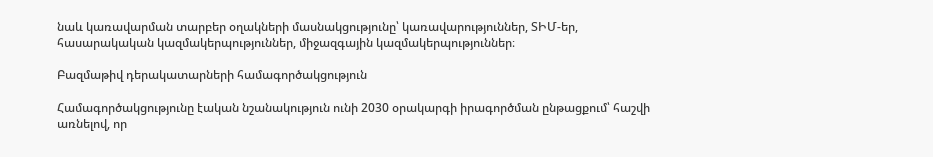նաև կառավարման տարբեր օղակների մասնակցությունը՝ կառավարություններ, ՏԻՄ-եր, հասարակական կազմակերպություններ, միջազգային կազմակերպություններ։

Բազմաթիվ դերակատարների համագործակցություն

Համագործակցությունը էական նշանակություն ունի 2030 օրակարգի իրագործման ընթացքում՝ հաշվի առնելով, որ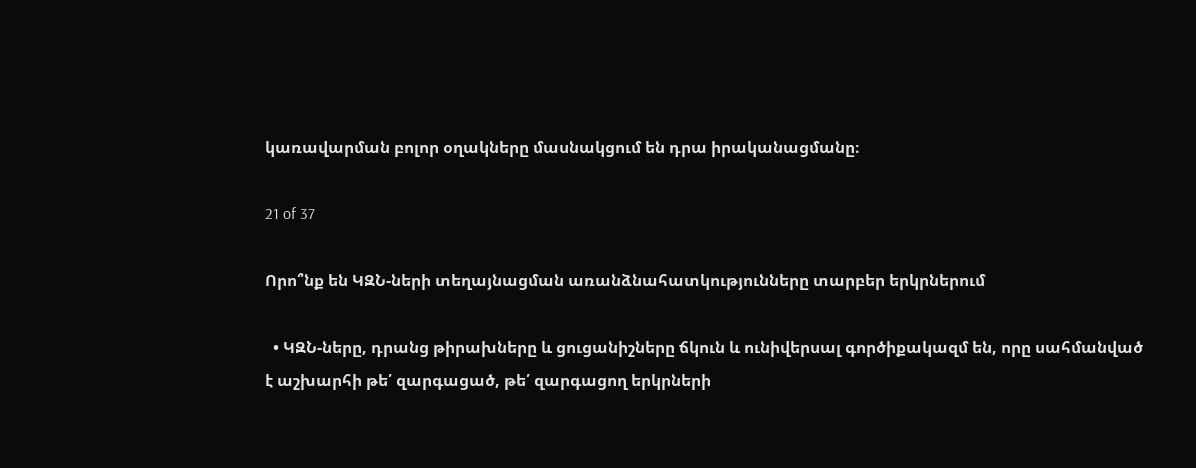կառավարման բոլոր օղակները մասնակցում են դրա իրականացմանը։

21 of 37

Որո՞նք են ԿԶՆ-ների տեղայնացման առանձնահատկությունները տարբեր երկրներում

  • ԿԶՆ-ները, դրանց թիրախները և ցուցանիշները ճկուն և ունիվերսալ գործիքակազմ են, որը սահմանված է աշխարհի թե՛ զարգացած, թե՛ զարգացող երկրների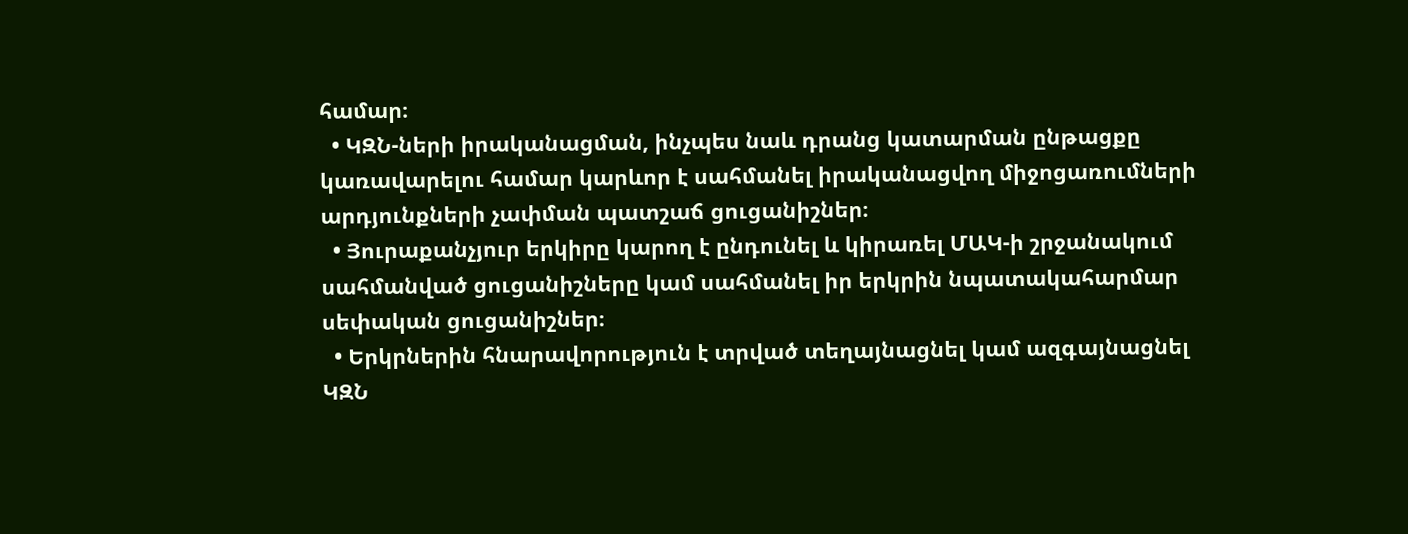համար։
  • ԿԶՆ-ների իրականացման, ինչպես նաև դրանց կատարման ընթացքը կառավարելու համար կարևոր է սահմանել իրականացվող միջոցառումների արդյունքների չափման պատշաճ ցուցանիշներ։
  • Յուրաքանչյուր երկիրը կարող է ընդունել և կիրառել ՄԱԿ-ի շրջանակում սահմանված ցուցանիշները կամ սահմանել իր երկրին նպատակահարմար սեփական ցուցանիշներ։
  • Երկրներին հնարավորություն է տրված տեղայնացնել կամ ազգայնացնել ԿԶՆ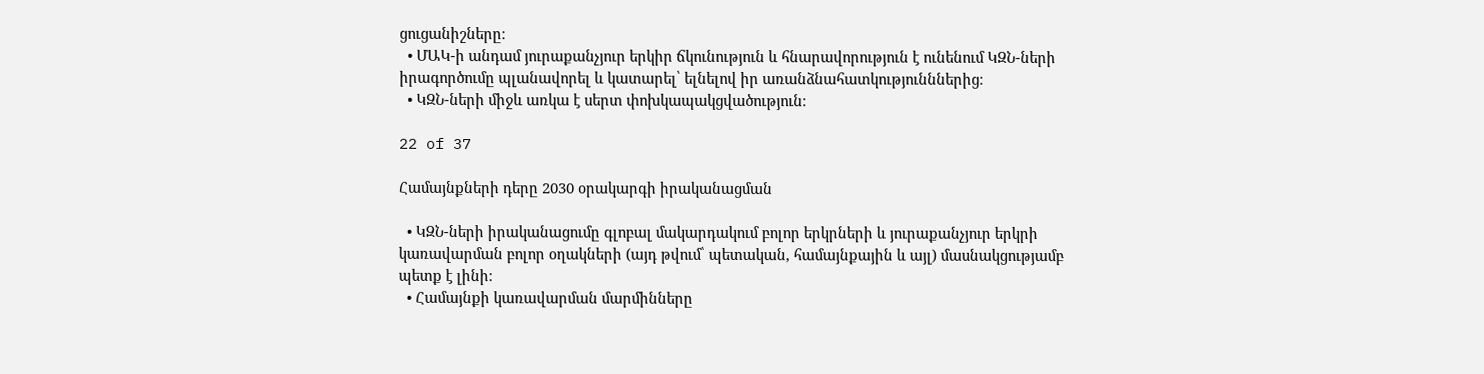ցուցանիշները։
  • ՄԱԿ-ի անդամ յուրաքանչյուր երկիր ճկունություն և հնարավորություն է ունենում ԿԶՆ-ների իրագործումը պլանավորել և կատարել՝ ելնելով իր առանձնահատկությունններից։
  • ԿԶՆ-ների միջև առկա է սերտ փոխկապակցվածություն։

22 of 37

Համայնքների դերը 2030 օրակարգի իրականացման

  • ԿԶՆ-ների իրականացումը գլոբալ մակարդակում բոլոր երկրների և յուրաքանչյուր երկրի կառավարման բոլոր օղակների (այդ թվում՝ պետական, համայնքային և այլ) մասնակցությամբ պետք է լինի։
  • Համայնքի կառավարման մարմինները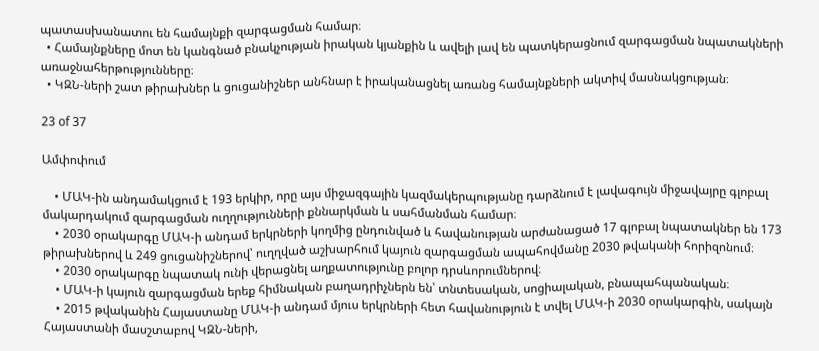պատասխանատու են համայնքի զարգացման համար։
  • Համայնքները մոտ են կանգնած բնակչության իրական կյանքին և ավելի լավ են պատկերացնում զարգացման նպատակների առաջնահերթությունները։
  • ԿԶՆ-ների շատ թիրախներ և ցուցանիշներ անհնար է իրականացնել առանց համայնքների ակտիվ մասնակցության։

23 of 37

Ամփոփում

    • ՄԱԿ-ին անդամակցում է 193 երկիր, որը այս միջազգային կազմակերպությանը դարձնում է լավագույն միջավայրը գլոբալ մակարդակում զարգացման ուղղությունների քննարկման և սահմանման համար։
    • 2030 օրակարգը ՄԱԿ-ի անդամ երկրների կողմից ընդունված և հավանության արժանացած 17 գլոբալ նպատակներ են 173 թիրախներով և 249 ցուցանիշներով՝ ուղղված աշխարհում կայուն զարգացման ապահովմանը 2030 թվականի հորիզոնում։
    • 2030 օրակարգը նպատակ ունի վերացնել աղքատությունը բոլոր դրսևորումներով։
    • ՄԱԿ-ի կայուն զարգացման երեք հիմնական բաղադրիչներն են՝ տնտեսական, սոցիալական, բնապահպանական։
    • 2015 թվականին Հայաստանը ՄԱԿ-ի անդամ մյուս երկրների հետ հավանություն է տվել ՄԱԿ-ի 2030 օրակարգին, սակայն Հայաստանի մասշտաբով ԿԶՆ-ների,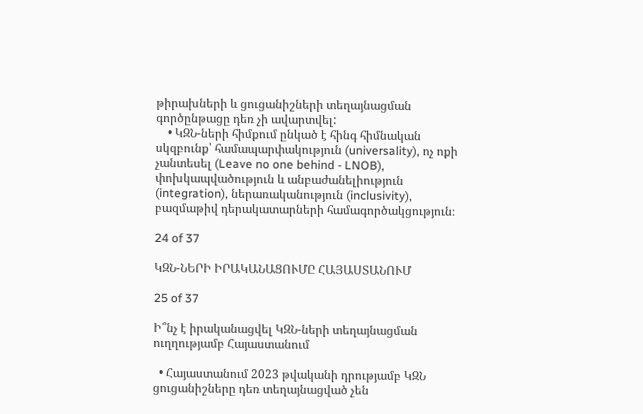թիրախների և ցուցանիշների տեղայնացման գործընթացը դեռ չի ավարտվել:
    • ԿԶՆ-ների հիմքում ընկած է հինգ հիմնական սկզբունք՝ համապարփակություն (universality), ոչ ոքի չանտեսել (Leave no one behind - LNOB), փոխկապվածություն և անբաժանելիություն (integration), ներառականություն (inclusivity), բազմաթիվ դերակատարների համագործակցություն։

24 of 37

ԿԶՆ-ՆԵՐԻ ԻՐԱԿԱՆԱՑՈՒՄԸ ՀԱՅԱՍՏԱՆՈՒՄ

25 of 37

Ի՞նչ է իրականացվել ԿԶՆ-ների տեղայնացման ուղղությամբ Հայաստանում

  • Հայաստանում 2023 թվականի դրությամբ ԿԶՆ ցուցանիշները դեռ տեղայնացված չեն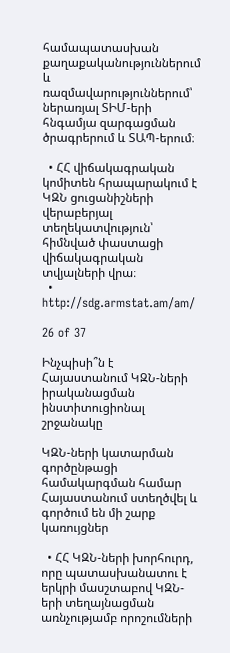համապատասխան քաղաքականություններում և ռազմավարություններում՝ ներառյալ ՏԻՄ-երի հնգամյա զարգացման ծրագրերում և ՏԱՊ-երում։

  • ՀՀ վիճակագրական կոմիտեն հրապարակում է ԿԶՆ ցուցանիշների վերաբերյալ տեղեկատվություն՝ հիմնված փաստացի վիճակագրական տվյալների վրա։
  • http://sdg.armstat.am/am/

26 of 37

Ինչպիսի՞ն է Հայաստանում ԿԶՆ-ների իրականացման ինստիտուցիոնալ շրջանակը

ԿԶՆ-ների կատարման գործընթացի համակարգման համար Հայաստանում ստեղծվել և գործում են մի շարք կառույցներ

  • ՀՀ ԿԶՆ-ների խորհուրդ, որը պատասխանատու է երկրի մասշտաբով ԿԶՆ-երի տեղայնացման առնչությամբ որոշումների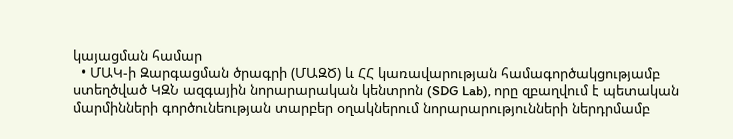կայացման համար
  • ՄԱԿ-ի Զարգացման ծրագրի (ՄԱԶԾ) և ՀՀ կառավարության համագործակցությամբ ստեղծված ԿԶՆ ազգային նորարարական կենտրոն (SDG Lab), որը զբաղվում է պետական մարմինների գործունեության տարբեր օղակներում նորարարությունների ներդրմամբ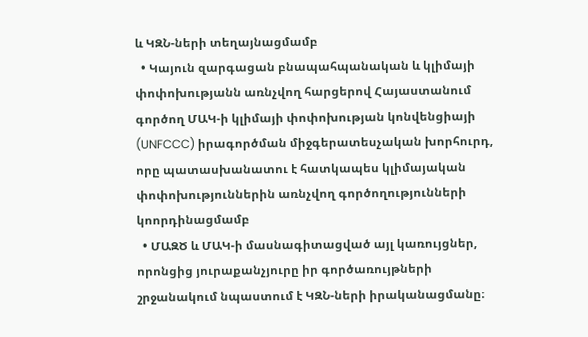և ԿԶՆ-ների տեղայնացմամբ
  • Կայուն զարգացան բնապահպանական և կլիմայի փոփոխությանն առնչվող հարցերով Հայաստանում գործող ՄԱԿ-ի կլիմայի փոփոխության կոնվենցիայի (UNFCCC) իրագործման միջգերատեսչական խորհուրդ, որը պատասխանատու է հատկապես կլիմայական փոփոխություններին առնչվող գործողությունների կոորդինացմամբ
  • ՄԱԶԾ և ՄԱԿ-ի մասնագիտացված այլ կառույցներ, որոնցից յուրաքանչյուրը իր գործառույթների շրջանակում նպաստում է ԿԶՆ-ների իրականացմանը։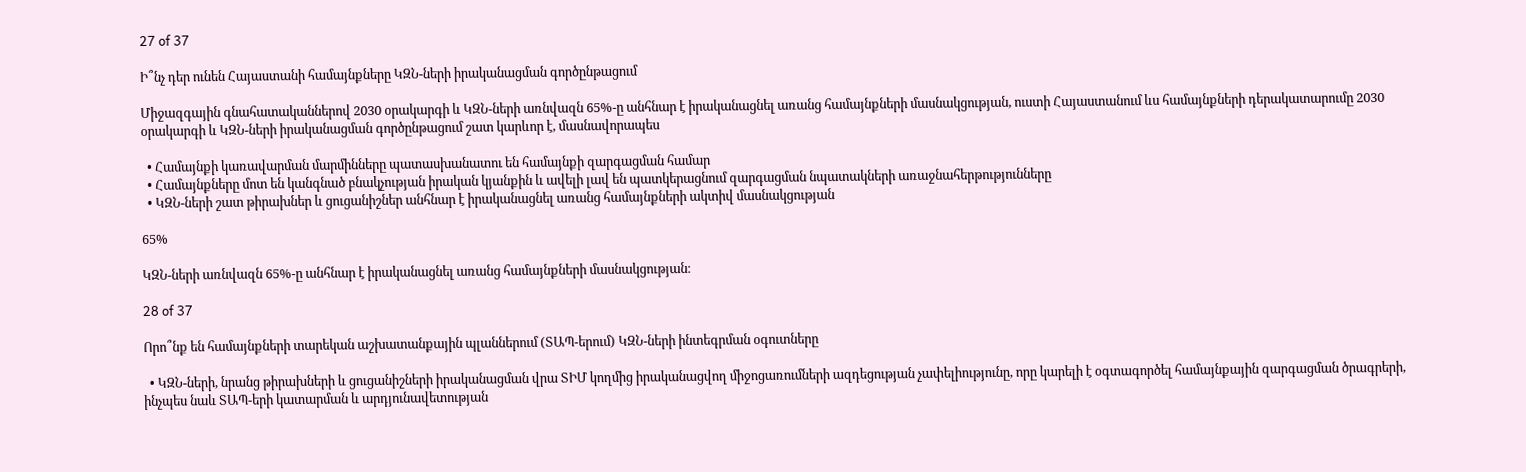27 of 37

Ի՞նչ դեր ունեն Հայաստանի համայնքները ԿԶՆ-ների իրականացման գործընթացում

Միջազգային գնահատականներով 2030 օրակարգի և ԿԶՆ-ների առնվազն 65%-ը անհնար է իրականացնել առանց համայնքների մասնակցության, ուստի Հայաստանում ևս համայնքների դերակատարումը 2030 օրակարգի և ԿԶՆ-ների իրականացման գործընթացում շատ կարևոր է, մասնավորապես

  • Համայնքի կառավարման մարմինները պատասխանատու են համայնքի զարգացման համար
  • Համայնքները մոտ են կանգնած բնակչության իրական կյանքին և ավելի լավ են պատկերացնում զարգացման նպատակների առաջնահերթությունները
  • ԿԶՆ-ների շատ թիրախներ և ցուցանիշներ անհնար է իրականացնել առանց համայնքների ակտիվ մասնակցության

65%

ԿԶՆ-ների առնվազն 65%-ը անհնար է իրականացնել առանց համայնքների մասնակցության։

28 of 37

Որո՞նք են համայնքների տարեկան աշխատանքային պլաններում (ՏԱՊ-երում) ԿԶՆ-ների ինտեգրման օգուտները

  • ԿԶՆ-ների, նրանց թիրախների և ցուցանիշների իրականացման վրա ՏԻՄ կողմից իրականացվող միջոցառումների ազդեցության չափելիությունը, որը կարելի է օգտագործել համայնքային զարգացման ծրագրերի, ինչպես նաև ՏԱՊ-երի կատարման և արդյունավետության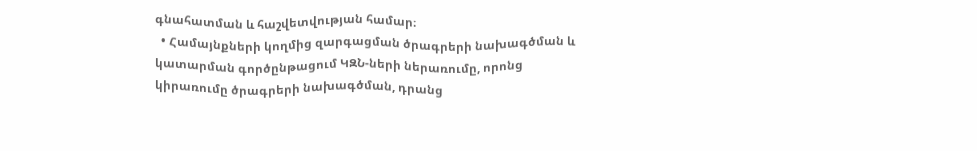գնահատման և հաշվետվության համար։
  • Համայնքների կողմից զարգացման ծրագրերի նախագծման և կատարման գործընթացում ԿԶՆ-ների ներառումը, որոնց կիրառումը ծրագրերի նախագծման, դրանց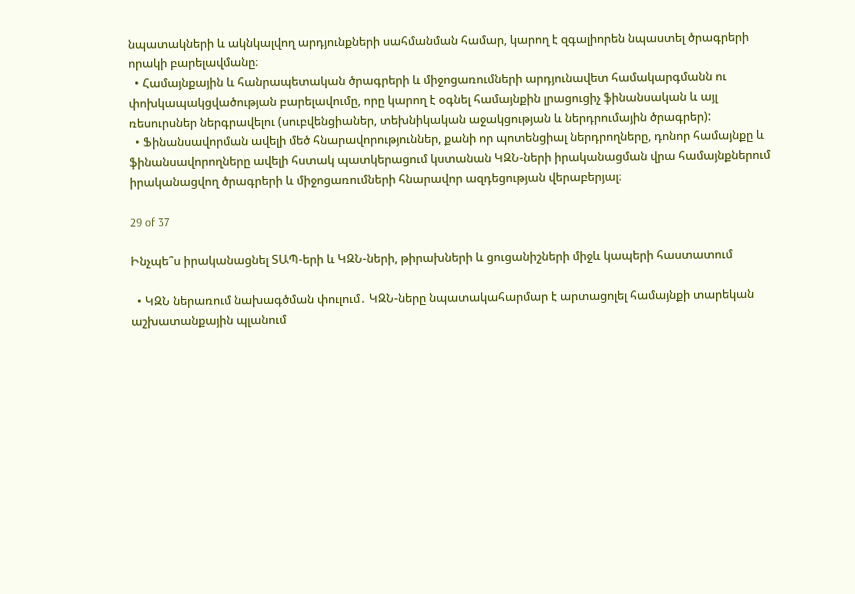նպատակների և ակնկալվող արդյունքների սահմանման համար, կարող է զգալիորեն նպաստել ծրագրերի որակի բարելավմանը։
  • Համայնքային և հանրապետական ծրագրերի և միջոցառումների արդյունավետ համակարգմանն ու փոխկապակցվածության բարելավումը, որը կարող է օգնել համայնքին լրացուցիչ ֆինանսական և այլ ռեսուրսներ ներգրավելու (սուբվենցիաներ, տեխնիկական աջակցության և ներդրումային ծրագրեր):
  • Ֆինանսավորման ավելի մեծ հնարավորություններ, քանի որ պոտենցիալ ներդրողները, դոնոր համայնքը և ֆինանսավորողները ավելի հստակ պատկերացում կստանան ԿԶՆ-ների իրականացման վրա համայնքներում իրականացվող ծրագրերի և միջոցառումների հնարավոր ազդեցության վերաբերյալ։

29 of 37

Ինչպե՞ս իրականացնել ՏԱՊ-երի և ԿԶՆ-ների, թիրախների և ցուցանիշների միջև կապերի հաստատում

  • ԿԶՆ ներառում նախագծման փուլում․ ԿԶՆ-ները նպատակահարմար է արտացոլել համայնքի տարեկան աշխատանքային պլանում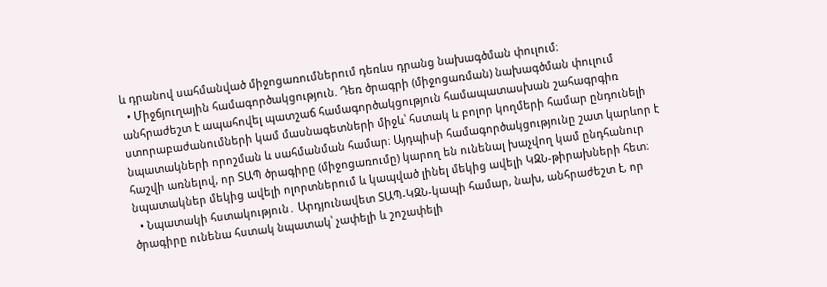և դրանով սահմանված միջոցառումներում դեռևս դրանց նախագծման փուլում։
  • Միջճյուղային համագործակցություն. Դեռ ծրագրի (միջոցառման) նախագծման փուլում անհրաժեշտ է ապահովել պատշաճ համագործակցություն համապատասխան շահագրգիռ ստորաբաժանումների կամ մասնագետների միջև՝ հստակ և բոլոր կողմերի համար ընդունելի նպատակների որոշման և սահմանման համար։ Այդպիսի համագործակցությունը շատ կարևոր է հաշվի առնելով, որ ՏԱՊ ծրագիրը (միջոցառումը) կարող են ունենալ խաչվող կամ ընդհանուր նպատակներ մեկից ավելի ոլորտներում և կապված լինել մեկից ավելի ԿԶՆ-թիրախների հետ։
  • Նպատակի հստակություն․ Արդյունավետ ՏԱՊ-ԿԶՆ-կապի համար, նախ, անհրաժեշտ է, որ ծրագիրը ունենա հստակ նպատակ՝ չափելի և շոշափելի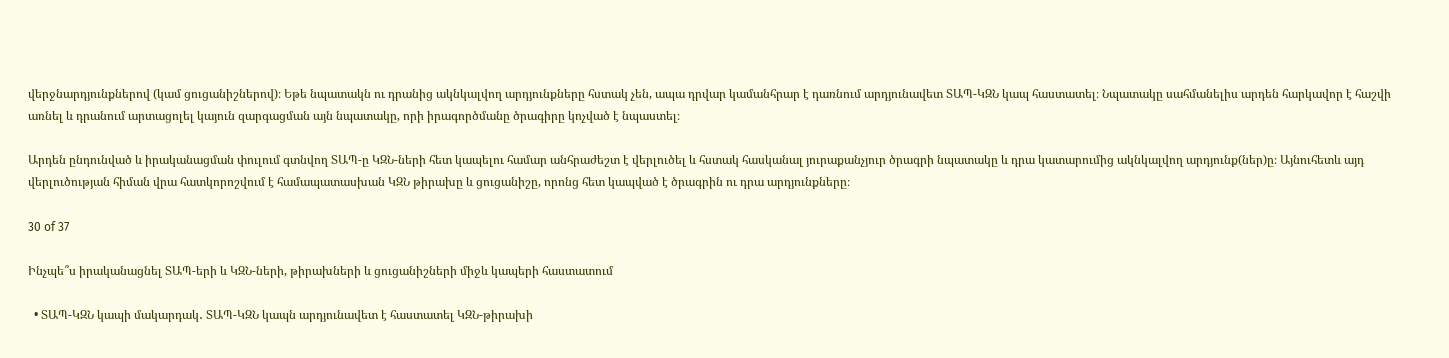վերջնարդյունքներով (կամ ցուցանիշներով)։ Եթե նպատակն ու դրանից ակնկալվող արդյունքները հստակ չեն, ապա դրվար կամանհրար է դառնում արդյունավետ ՏԱՊ-ԿԶՆ կապ հաստատել։ Նպատակը սահմանելիս արդեն հարկավոր է հաշվի առնել և դրանում արտացոլել կայուն զարգացման այն նպատակը, որի իրագործմանը ծրագիրը կոչված է նպաստել։

Արդեն ընդունված և իրականացման փուլում գտնվող ՏԱՊ-ը ԿԶՆ-ների հետ կապելու համար անհրաժեշտ է վերլուծել և հստակ հասկանալ յուրաքանչյուր ծրագրի նպատակը և դրա կատարումից ակնկալվող արդյունք(ներ)ը։ Այնուհետև այդ վերլուծության հիման վրա հատկորոշվում է համապատասխան ԿԶՆ թիրախը և ցուցանիշը, որոնց հետ կապված է ծրագրին ու դրա արդյունքները։

30 of 37

Ինչպե՞ս իրականացնել ՏԱՊ-երի և ԿԶՆ-ների, թիրախների և ցուցանիշների միջև կապերի հաստատում

  • ՏԱՊ-ԿԶՆ կապի մակարդակ․ ՏԱՊ-ԿԶՆ կապն արդյունավետ է հաստատել ԿԶՆ-թիրախի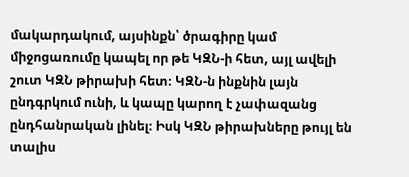մակարդակում, այսինքն՝ ծրագիրը կամ միջոցառումը կապել որ թե ԿԶՆ-ի հետ, այլ ավելի շուտ ԿԶՆ թիրախի հետ։ ԿԶՆ-ն ինքնին լայն ընդգրկում ունի, և կապը կարող է չափազանց ընդհանրական լինել։ Իսկ ԿԶՆ թիրախները թույլ են տալիս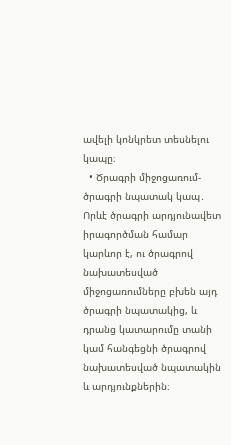ավելի կոնկրետ տեսնելու կապը։
  • Ծրագրի միջոցառում-ծրագրի նպատակ կապ․ Որևէ ծրագրի արդյունավետ իրագործման համար կարևոր է, ու ծրագրով նախատեսված միջոցառումները բխեն այդ ծրագրի նպատակից, և դրանց կատարումը տանի կամ հանգեցնի ծրագրով նախատեսված նպատակին և արդյունքներին։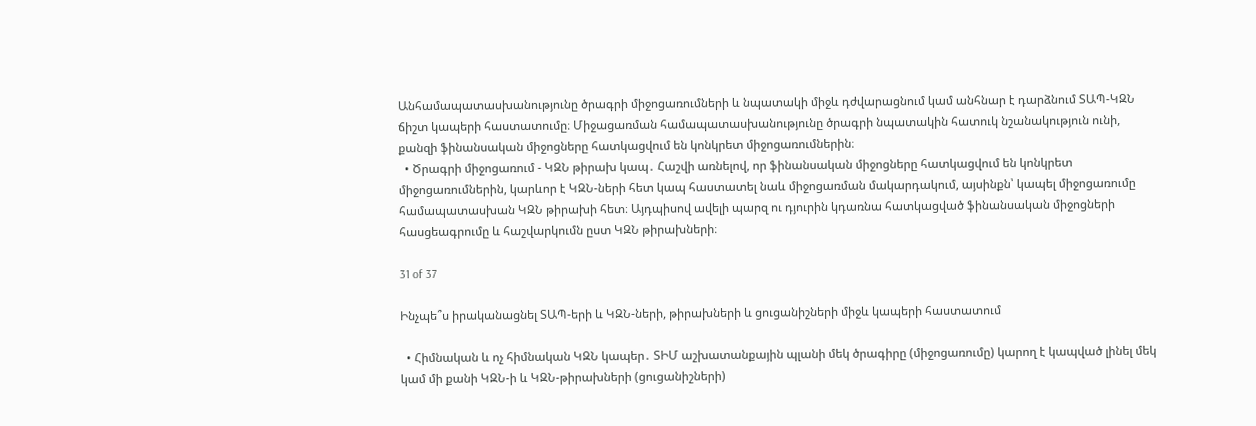Անհամապատասխանությունը ծրագրի միջոցառումների և նպատակի միջև դժվարացնում կամ անհնար է դարձնում ՏԱՊ-ԿԶՆ ճիշտ կապերի հաստատումը։ Միջացառման համապատասխանությունը ծրագրի նպատակին հատուկ նշանակություն ունի, քանզի ֆինանսական միջոցները հատկացվում են կոնկրետ միջոցառումներին։
  • Ծրագրի միջոցառում - ԿԶՆ թիրախ կապ․ Հաշվի առնելով, որ ֆինանսական միջոցները հատկացվում են կոնկրետ միջոցառումներին, կարևոր է ԿԶՆ-ների հետ կապ հաստատել նաև միջոցառման մակարդակում, այսինքն՝ կապել միջոցառումը համապատասխան ԿԶՆ թիրախի հետ։ Այդպիսով ավելի պարզ ու դյուրին կդառնա հատկացված ֆինանսական միջոցների հասցեագրումը և հաշվարկումն ըստ ԿԶՆ թիրախների։

31 of 37

Ինչպե՞ս իրականացնել ՏԱՊ-երի և ԿԶՆ-ների, թիրախների և ցուցանիշների միջև կապերի հաստատում

  • Հիմնական և ոչ հիմնական ԿԶՆ կապեր․ ՏԻՄ աշխատանքային պլանի մեկ ծրագիրը (միջոցառումը) կարող է կապված լինել մեկ կամ մի քանի ԿԶՆ-ի և ԿԶՆ-թիրախների (ցուցանիշների)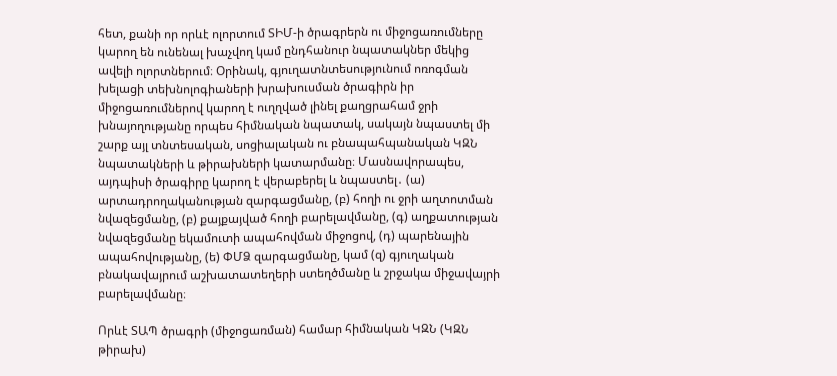հետ, քանի որ որևէ ոլորտում ՏԻՄ-ի ծրագրերն ու միջոցառումները կարող են ունենալ խաչվող կամ ընդհանուր նպատակներ մեկից ավելի ոլորտներում։ Օրինակ, գյուղատնտեսությունում ոռոգման խելացի տեխնոլոգիաների խրախուսման ծրագիրն իր միջոցառումներով կարող է ուղղված լինել քաղցրահամ ջրի խնայողությանը որպես հիմնական նպատակ, սակայն նպաստել մի շարք այլ տնտեսական, սոցիալական ու բնապահպանական ԿԶՆ նպատակների և թիրախների կատարմանը։ Մասնավորապես, այդպիսի ծրագիրը կարող է վերաբերել և նպաստել․ (ա) արտադրողականության զարգացմանը, (բ) հողի ու ջրի աղտոտման նվազեցմանը, (բ) քայքայված հողի բարելավմանը, (գ) աղքատության նվազեցմանը եկամուտի ապահովման միջոցով, (դ) պարենային ապահովությանը, (ե) ՓՄՁ զարգացմանը, կամ (զ) գյուղական բնակավայրում աշխատատեղերի ստեղծմանը և շրջակա միջավայրի բարելավմանը։

Որևէ ՏԱՊ ծրագրի (միջոցառման) համար հիմնական ԿԶՆ (ԿԶՆ թիրախ)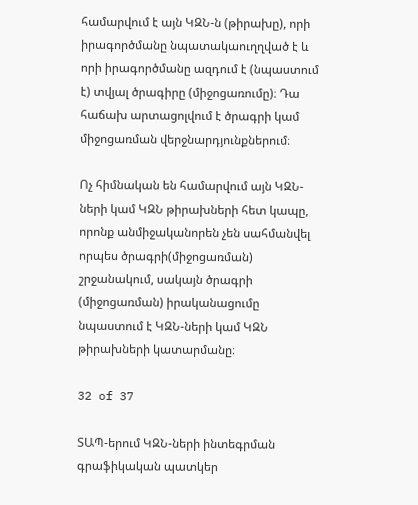համարվում է այն ԿԶՆ-ն (թիրախը), որի իրագործմանը նպատակաուղղված է և որի իրագործմանը ազդում է (նպաստում է) տվյալ ծրագիրը (միջոցառումը)։ Դա հաճախ արտացոլվում է ծրագրի կամ միջոցառման վերջնարդյունքներում։

Ոչ հիմնական են համարվում այն ԿԶՆ-ների կամ ԿԶՆ թիրախների հետ կապը, որոնք անմիջականորեն չեն սահմանվել որպես ծրագրի(միջոցառման) շրջանակում, սակայն ծրագրի (միջոցառման) իրականացումը նպաստում է ԿԶՆ-ների կամ ԿԶՆ թիրախների կատարմանը։

32 of 37

ՏԱՊ-երում ԿԶՆ-ների ինտեգրման գրաֆիկական պատկեր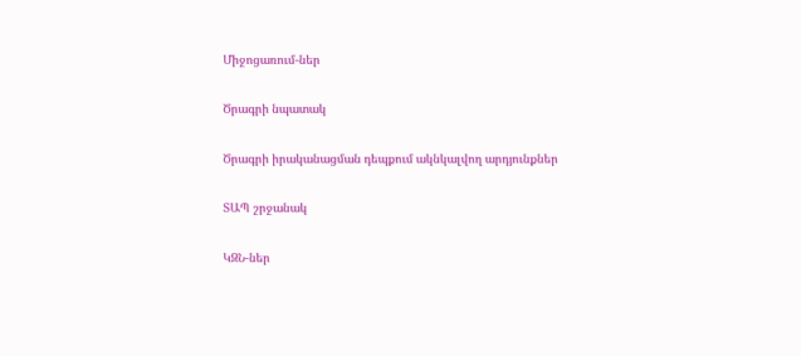Միջոցառում-ներ

Ծրագրի նպատակ

Ծրագրի իրականացման դեպքում ակնկալվող արդյունքներ

ՏԱՊ շրջանակ

ԿԶՆ-ներ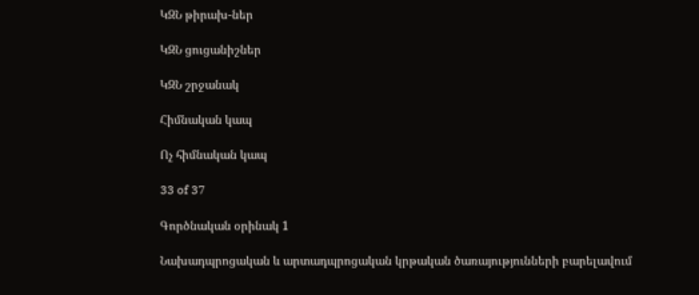ԿԶՆ թիրախ-ներ

ԿԶՆ ցուցանիշներ

ԿԶՆ շրջանակ

Հիմնական կապ

Ոչ հիմնական կապ

33 of 37

Գործնական օրինակ 1

Նախադպրոցական և արտադպրոցական կրթական ծառայությունների բարելավում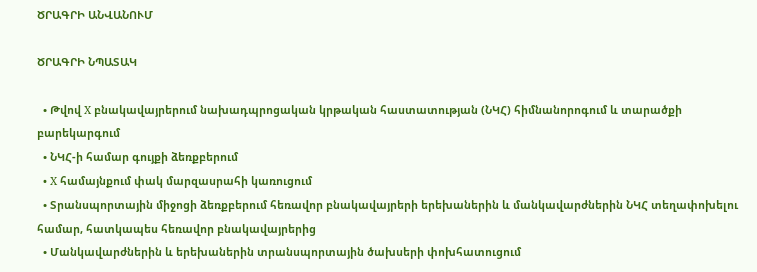ԾՐԱԳՐԻ ԱՆՎԱՆՈՒՄ

ԾՐԱԳՐԻ ՆՊԱՏԱԿ

  • Թվով X բնակավայրերում նախադպրոցական կրթական հաստատության (ՆԿՀ) հիմնանորոգում և տարածքի բարեկարգում
  • ՆԿՀ-ի համար գույքի ձեռքբերում
  • X համայնքում փակ մարզասրահի կառուցում
  • Տրանսպորտային միջոցի ձեռքբերում հեռավոր բնակավայրերի երեխաներին և մանկավարժներին ՆԿՀ տեղափոխելու համար, հատկապես հեռավոր բնակավայրերից
  • Մանկավարժներին և երեխաներին տրանսպորտային ծախսերի փոխհատուցում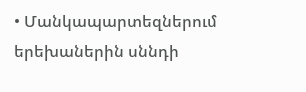• Մանկապարտեզներում երեխաներին սննդի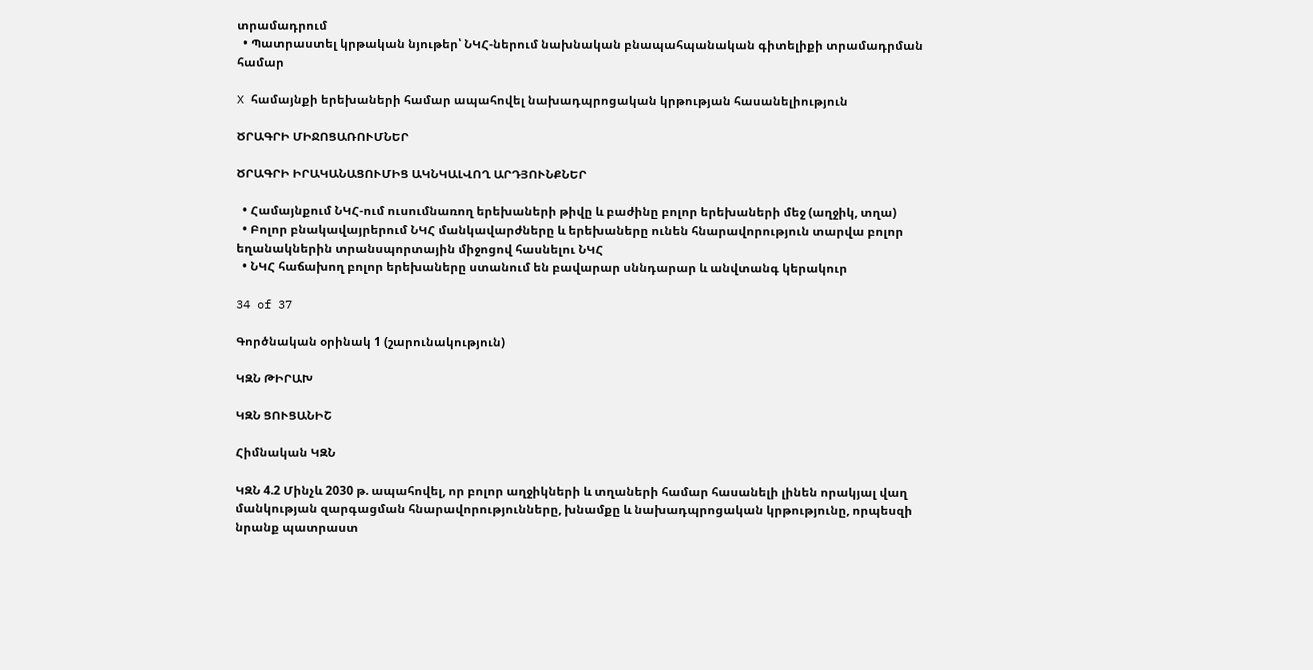տրամադրում
  • Պատրաստել կրթական նյութեր՝ ՆԿՀ-ներում նախնական բնապահպանական գիտելիքի տրամադրման համար

X համայնքի երեխաների համար ապահովել նախադպրոցական կրթության հասանելիություն

ԾՐԱԳՐԻ ՄԻՋՈՑԱՌՈՒՄՆԵՐ

ԾՐԱԳՐԻ ԻՐԱԿԱՆԱՑՈՒՄԻՑ ԱԿՆԿԱԼՎՈՂ ԱՐԴՅՈՒՆՔՆԵՐ

  • Համայնքում ՆԿՀ-ում ուսումնառող երեխաների թիվը և բաժինը բոլոր երեխաների մեջ (աղջիկ, տղա)
  • Բոլոր բնակավայրերում ՆԿՀ մանկավարժները և երեխաները ունեն հնարավորություն տարվա բոլոր եղանակներին տրանսպորտային միջոցով հասնելու ՆԿՀ
  • ՆԿՀ հաճախող բոլոր երեխաները ստանում են բավարար սննդարար և անվտանգ կերակուր

34 of 37

Գործնական օրինակ 1 (շարունակություն)

ԿԶՆ ԹԻՐԱԽ

ԿԶՆ ՑՈՒՑԱՆԻՇ

Հիմնական ԿԶՆ

ԿԶՆ 4.2 Մինչև 2030 թ. ապահովել, որ բոլոր աղջիկների և տղաների համար հասանելի լինեն որակյալ վաղ մանկության զարգացման հնարավորությունները, խնամքը և նախադպրոցական կրթությունը, որպեսզի նրանք պատրաստ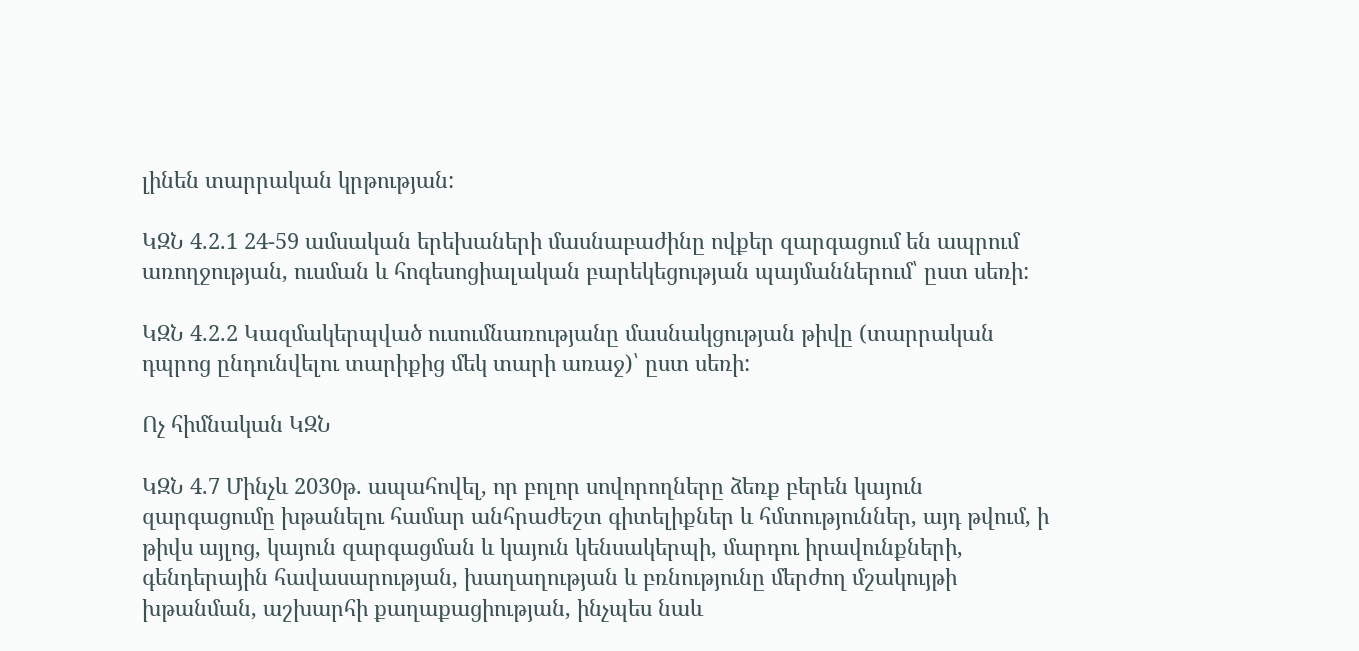լինեն տարրական կրթության:

ԿԶՆ 4.2.1 24-59 ամսական երեխաների մասնաբաժինը ովքեր զարգացում են ապրում առողջության, ուսման և հոգեսոցիալական բարեկեցության պայմաններում՝ ըստ սեռի:

ԿԶՆ 4.2.2 Կազմակերպված ուսումնառությանը մասնակցության թիվը (տարրական դպրոց ընդունվելու տարիքից մեկ տարի առաջ)՝ ըստ սեռի:

Ոչ հիմնական ԿԶՆ

ԿԶՆ 4.7 Մինչև 2030թ. ապահովել, որ բոլոր սովորողները ձեռք բերեն կայուն զարգացումը խթանելու համար անհրաժեշտ գիտելիքներ և հմտություններ, այդ թվում, ի թիվս այլոց, կայուն զարգացման և կայուն կենսակերպի, մարդու իրավունքների, գենդերային հավասարության, խաղաղության և բռնությունը մերժող մշակույթի խթանման, աշխարհի քաղաքացիության, ինչպես նաև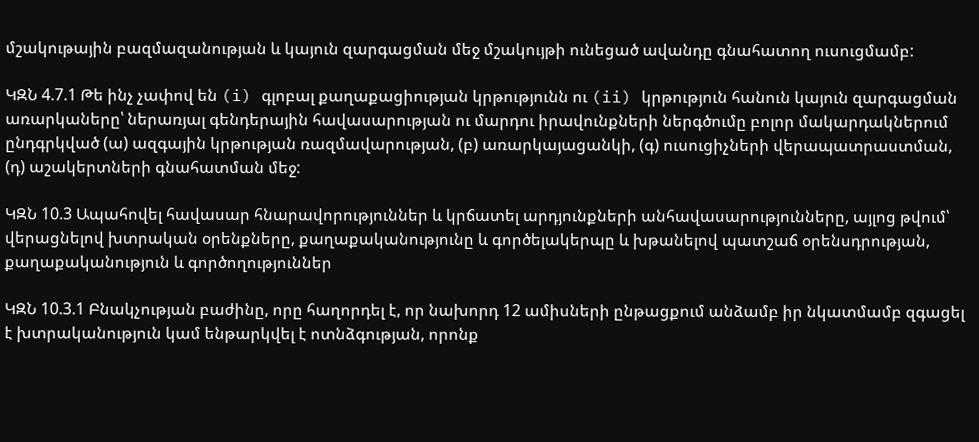մշակութային բազմազանության և կայուն զարգացման մեջ մշակույթի ունեցած ավանդը գնահատող ուսուցմամբ:

ԿԶՆ 4.7.1 Թե ինչ չափով են (i) գլոբալ քաղաքացիության կրթությունն ու (ii) կրթություն հանուն կայուն զարգացման առարկաները՝ ներառյալ գենդերային հավասարության ու մարդու իրավունքների ներգծումը բոլոր մակարդակներում ընդգրկված (ա) ազգային կրթության ռազմավարության, (բ) առարկայացանկի, (գ) ուսուցիչների վերապատրաստման, (դ) աշակերտների գնահատման մեջ:

ԿԶՆ 10.3 Ապահովել հավասար հնարավորություններ և կրճատել արդյունքների անհավասարությունները, այլոց թվում՝ վերացնելով խտրական օրենքները, քաղաքականությունը և գործելակերպը և խթանելով պատշաճ օրենսդրության, քաղաքականություն և գործողություններ

ԿԶՆ 10.3.1 Բնակչության բաժինը, որը հաղորդել է, որ նախորդ 12 ամիսների ընթացքում անձամբ իր նկատմամբ զգացել է խտրականություն կամ ենթարկվել է ոտնձգության, որոնք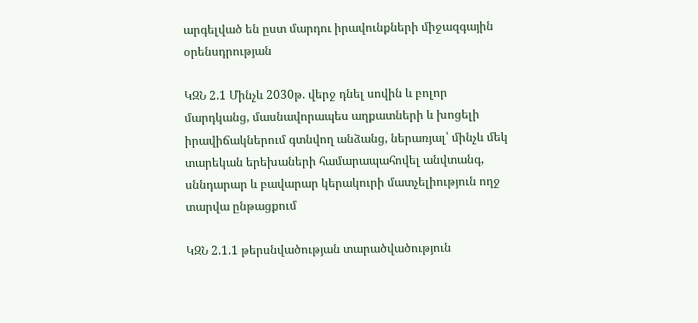արգելված են ըստ մարդու իրավունքների միջազգային օրենսդրության

ԿԶՆ 2.1 Մինչև 2030թ. վերջ դնել սովին և բոլոր մարդկանց, մասնավորապես աղքատների և խոցելի իրավիճակներում գտնվող անձանց, ներառյալ՝ մինչև մեկ տարեկան երեխաների համարապահովել անվտանգ, սննդարար և բավարար կերակուրի մատչելիություն ողջ տարվա ընթացքում

ԿԶՆ 2.1.1 թերսնվածության տարածվածություն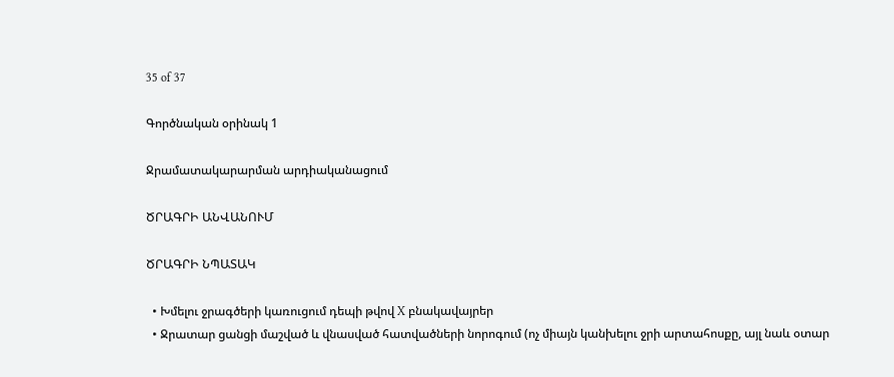35 of 37

Գործնական օրինակ 1

Ջրամատակարարման արդիականացում

ԾՐԱԳՐԻ ԱՆՎԱՆՈՒՄ

ԾՐԱԳՐԻ ՆՊԱՏԱԿ

  • Խմելու ջրագծերի կառուցում դեպի թվով X բնակավայրեր
  • Ջրատար ցանցի մաշված և վնասված հատվածների նորոգում (ոչ միայն կանխելու ջրի արտահոսքը, այլ նաև օտար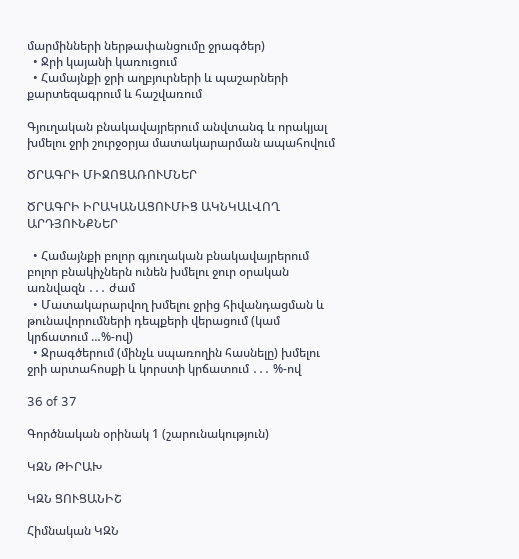մարմինների ներթափանցումը ջրագծեր)
  • Ջրի կայանի կառուցում
  • Համայնքի ջրի աղբյուրների և պաշարների քարտեզագրում և հաշվառում

Գյուղական բնակավայրերում անվտանգ և որակյալ խմելու ջրի շուրջօրյա մատակարարման ապահովում

ԾՐԱԳՐԻ ՄԻՋՈՑԱՌՈՒՄՆԵՐ

ԾՐԱԳՐԻ ԻՐԱԿԱՆԱՑՈՒՄԻՑ ԱԿՆԿԱԼՎՈՂ ԱՐԴՅՈՒՆՔՆԵՐ

  • Համայնքի բոլոր գյուղական բնակավայրերում բոլոր բնակիչներն ունեն խմելու ջուր օրական առնվազն ․․․ ժամ
  • Մատակարարվող խմելու ջրից հիվանդացման և թունավորումների դեպքերի վերացում (կամ կրճատում …%-ով)
  • Ջրագծերում (մինչև սպառողին հասնելը) խմելու ջրի արտահոսքի և կորստի կրճատում ․․․ %-ով

36 of 37

Գործնական օրինակ 1 (շարունակություն)

ԿԶՆ ԹԻՐԱԽ

ԿԶՆ ՑՈՒՑԱՆԻՇ

Հիմնական ԿԶՆ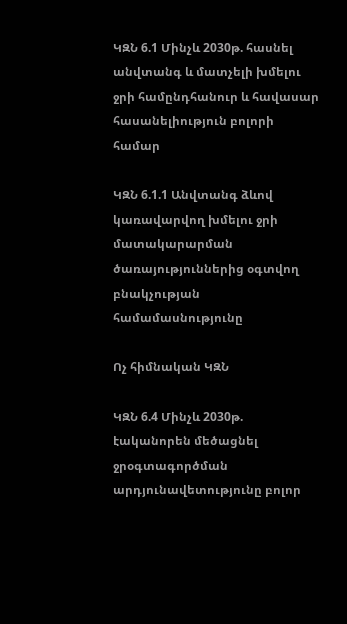ԿԶՆ 6.1 Մինչև 2030թ. հասնել անվտանգ և մատչելի խմելու ջրի համընդհանուր և հավասար հասանելիություն բոլորի համար

ԿԶՆ 6.1.1 Անվտանգ ձևով կառավարվող խմելու ջրի մատակարարման ծառայություններից օգտվող բնակչության համամասնությունը

Ոչ հիմնական ԿԶՆ

ԿԶՆ 6.4 Մինչև 2030թ. էականորեն մեծացնել ջրօգտագործման արդյունավետությունը բոլոր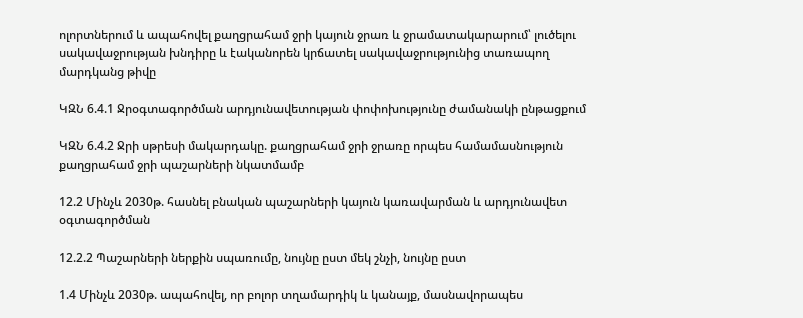ոլորտներում և ապահովել քաղցրահամ ջրի կայուն ջրառ և ջրամատակարարում՝ լուծելու սակավաջրության խնդիրը և էականորեն կրճատել սակավաջրությունից տառապող մարդկանց թիվը

ԿԶՆ 6.4.1 Ջրօգտագործման արդյունավետության փոփոխությունը ժամանակի ընթացքում

ԿԶՆ 6.4.2 Ջրի սթրեսի մակարդակը. քաղցրահամ ջրի ջրառը որպես համամասնություն քաղցրահամ ջրի պաշարների նկատմամբ

12.2 Մինչև 2030թ. հասնել բնական պաշարների կայուն կառավարման և արդյունավետ օգտագործման

12.2.2 Պաշարների ներքին սպառումը, նույնը ըստ մեկ շնչի, նույնը ըստ

1.4 Մինչև 2030թ. ապահովել, որ բոլոր տղամարդիկ և կանայք, մասնավորապես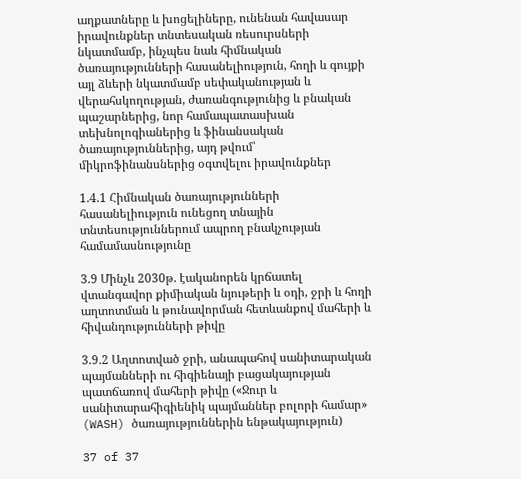աղքատները և խոցելիները, ունենան հավասար իրավունքներ տնտեսական ռեսուրսների նկատմամբ, ինչպես նաև հիմնական ծառայությունների հասանելիություն, հողի և գույքի այլ ձևերի նկատմամբ սեփականության և վերահսկողության, ժառանգությունից և բնական պաշարներից, նոր համապատասխան տեխնոլոգիաներից և ֆինանսական ծառայություններից, այդ թվում՝ միկրոֆինանսներից օգտվելու իրավունքներ

1.4.1 Հիմնական ծառայությունների հասանելիություն ունեցող տնային տնտեսություններում ապրող բնակչության համամասնությունը

3.9 Մինչև 2030թ. էականորեն կրճատել վտանգավոր քիմիական նյութերի և օդի, ջրի և հողի աղտոտման և թունավորման հետևանքով մահերի և հիվանդությունների թիվը

3.9.2 Աղտոտված ջրի, անապահով սանիտարական պայմանների ու հիգիենայի բացակայության պատճառով մահերի թիվը («Ջուր և սանիտարահիգիենիկ պայմաններ բոլորի համար» (WASH) ծառայություններին ենթակայություն)

37 of 37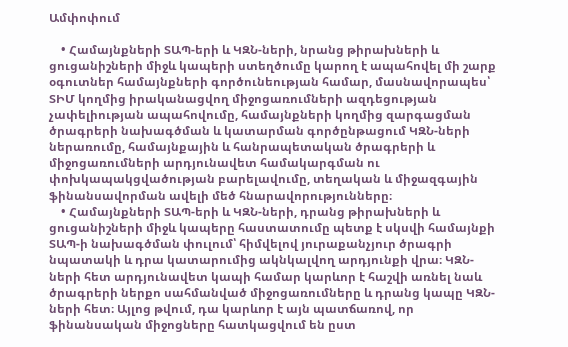Ամփոփում

    • Համայնքների ՏԱՊ-երի և ԿԶՆ-ների, նրանց թիրախների և ցուցանիշների միջև կապերի ստեղծումը կարող է ապահովել մի շարք օգուտներ համայնքների գործունեության համար, մասնավորապես՝ ՏԻՄ կողմից իրականացվող միջոցառումների ազդեցության չափելիության ապահովումը, համայնքների կողմից զարգացման ծրագրերի նախագծման և կատարման գործընթացում ԿԶՆ-ների ներառումը, համայնքային և հանրապետական ծրագրերի և միջոցառումների արդյունավետ համակարգման ու փոխկապակցվածության բարելավումը, տեղական և միջազգային ֆինանսավորման ավելի մեծ հնարավորությունները։
    • Համայնքների ՏԱՊ-երի և ԿԶՆ-ների, դրանց թիրախների և ցուցանիշների միջև կապերը հաստատումը պետք է սկսվի համայնքի ՏԱՊ-ի նախագծման փուլում՝ հիմվելով յուրաքանչյուր ծրագրի նպատակի և դրա կատարումից ակնկալվող արդյունքի վրա։ ԿԶՆ-ների հետ արդյունավետ կապի համար կարևոր է հաշվի առնել նաև ծրագրերի ներքո սահմանված միջոցառումները և դրանց կապը ԿԶՆ-ների հետ։ Այլոց թվում, դա կարևոր է այն պատճառով, որ ֆինանսական միջոցները հատկացվում են ըստ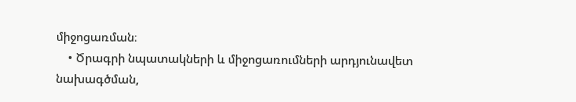միջոցառման։
    • Ծրագրի նպատակների և միջոցառումների արդյունավետ նախագծման,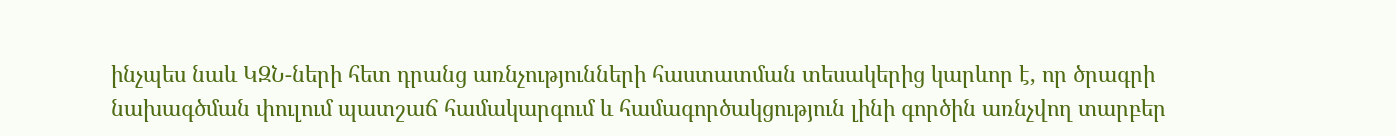ինչպես նաև ԿԶՆ-ների հետ դրանց առնչությունների հաստատման տեսակերից կարևոր է, որ ծրագրի նախագծման փուլում պատշաճ համակարգում և համագործակցություն լինի գործին առնչվող տարբեր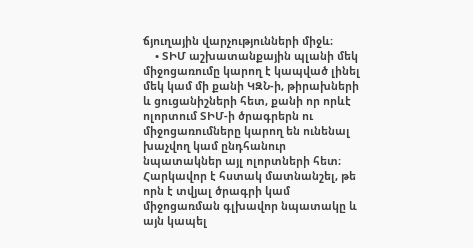ճյուղային վարչությունների միջև։
    • ՏԻՄ աշխատանքային պլանի մեկ միջոցառումը կարող է կապված լինել մեկ կամ մի քանի ԿԶՆ-ի, թիրախների և ցուցանիշների հետ, քանի որ որևէ ոլորտում ՏԻՄ-ի ծրագրերն ու միջոցառումները կարող են ունենալ խաչվող կամ ընդհանուր նպատակներ այլ ոլորտների հետ։ Հարկավոր է հստակ մատնանշել, թե որն է տվյալ ծրագրի կամ միջոցառման գլխավոր նպատակը և այն կապել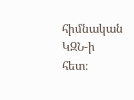հիմնական ԿԶՆ-ի հետ։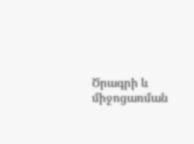Ծրագրի և միջոցառման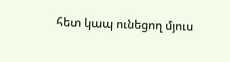հետ կապ ունեցող մյուս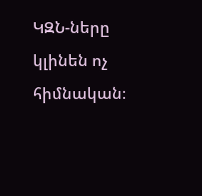ԿԶՆ-ները կլինեն ոչ հիմնական։